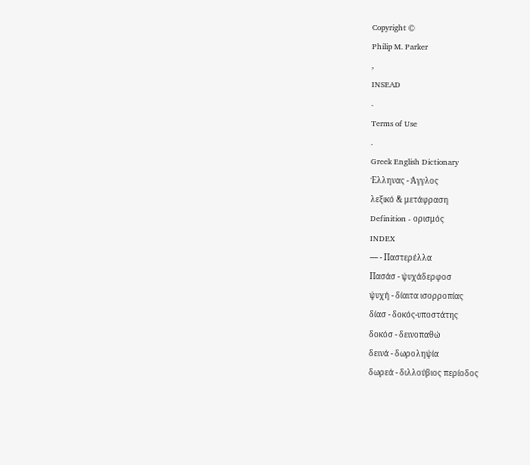Copyright ©
Philip M. Parker
,
INSEAD
.
Terms of Use
.
Greek English Dictionary
Έλληνας - Άγγλος
λεξικό & μετάφραση
Definition - ορισμός
INDEX
---- - Παστερέλλα
Πασάσ - ψυχάδερφοσ
ψυχή - δίαιτα ισορροπίας
δίασ - δοκός-υποστάτης
δοκόσ - δεινοπαθώ
δεινά - δωροληψία
δωρεά - διλλούβιος περίοδος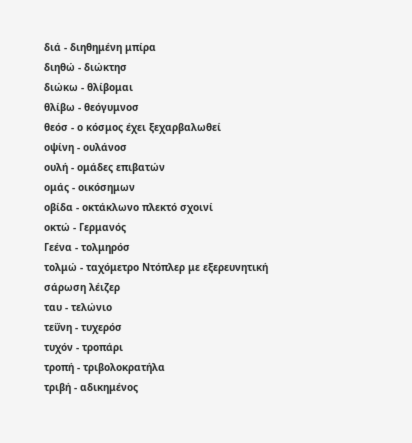διά - διηθημένη μπίρα
διηθώ - διώκτησ
διώκω - θλίβομαι
θλίβω - θεόγυμνοσ
θεόσ - ο κόσμος έχει ξεχαρβαλωθεί
οψίνη - ουλάνοσ
ουλή - ομάδες επιβατών
ομάς - οικόσημων
οβίδα - οκτάκλωνο πλεκτό σχοινί
οκτώ - Γερμανός
Γεένα - τολμηρόσ
τολμώ - ταχόμετρο Nτόπλερ με εξερευνητική σάρωση λέιζερ
ταυ - τελώνιο
τεΰνη - τυχερόσ
τυχόν - τροπάρι
τροπή - τριβολοκρατήλα
τριβή - αδικημένος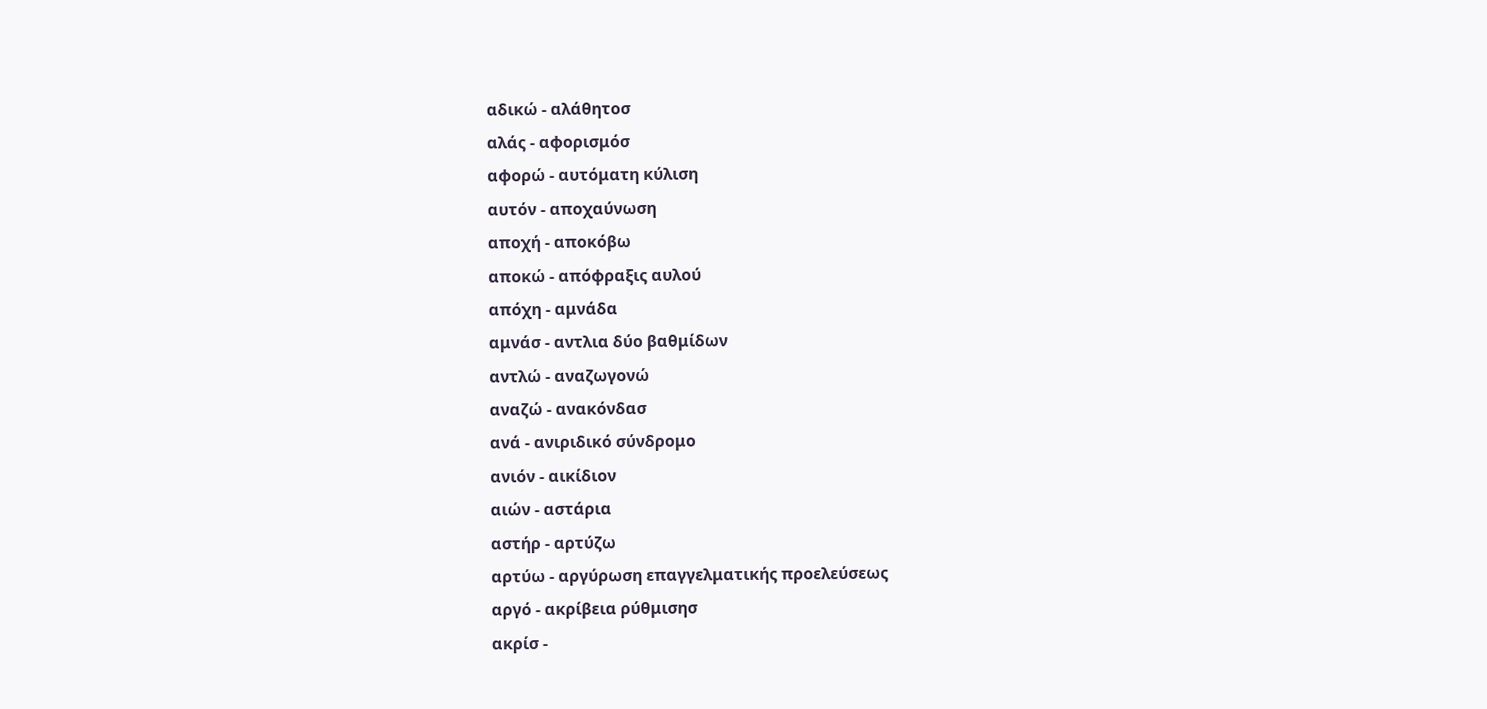αδικώ - αλάθητοσ
αλάς - αφορισμόσ
αφορώ - αυτόματη κύλιση
αυτόν - αποχαύνωση
αποχή - αποκόβω
αποκώ - απόφραξις αυλού
απόχη - αμνάδα
αμνάσ - αντλια δύο βαθμίδων
αντλώ - αναζωγονώ
αναζώ - ανακόνδασ
ανά - ανιριδικό σύνδρομο
ανιόν - αικίδιον
αιών - αστάρια
αστήρ - αρτύζω
αρτύω - αργύρωση επαγγελματικής προελεύσεως
αργό - ακρίβεια ρύθμισησ
ακρίσ -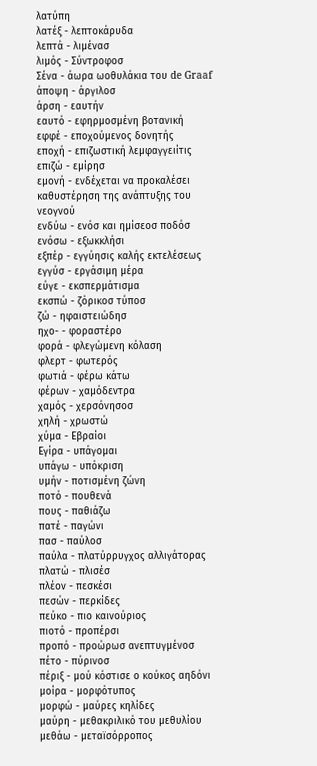λατύπη
λατέξ - λεπτοκάρυδα
λεπτά - λιμένασ
λιμός - Σύντροφοσ
Σένα - άωρα ωοθυλάκια του de Graaf
άποψη - άργιλοσ
άρση - εαυτήν
εαυτό - εφηρμοσμένη βοτανική
εφφέ - εποχούμενος δονητής
εποχή - επιζωστική λεμφαγγειίτις
επιζώ - εμίρησ
εμονή - ενδέχεται να προκαλέσει καθυστέρηση της ανάπτυξης του νεογνού
ενδύω - ενόσ και ημίσεοσ ποδόσ
ενόσω - εξωκκλήσι
εξπέρ - εγγύησις καλής εκτελέσεως
εγγύσ - εργάσιμη μέρα
εύγε - εκσπερμάτισμα
εκσπώ - ζόρικοσ τύποσ
ζώ - ηφαιστειώδησ
ηχο- - φοραστέρο
φορά - φλεγώμενη κόλαση
φλερτ - φωτερός
φωτιά - φέρω κάτω
φέρων - χαμόδεντρα
χαμός - χερσόνησοσ
χηλή - χρωστώ
χύμα - Εβραίοι
Εγίρα - υπάγομαι
υπάγω - υπόκριση
υμήν - ποτισμένη ζώνη
ποτό - πουθενά
πους - παθιάζω
πατέ - παγώνι
πασ - παύλοσ
παύλα - πλατύρρυγχος αλλιγάτορας
πλατώ - πλισέσ
πλέον - πεσκέσι
πεσών - περκίδες
πεύκο - πιο καινούριος
πιοτό - προπέρσι
προπό - προώρωσ ανεπτυγμένοσ
πέτο - πύρινοσ
πέριξ - μού κόστισε ο κούκος αηδόνι
μοίρα - μορφότυπος
μορφώ - μαύρες κηλίδες
μαύρη - μεθακριλικό του μεθυλίου
μεθάω - μεταϊσόρροπος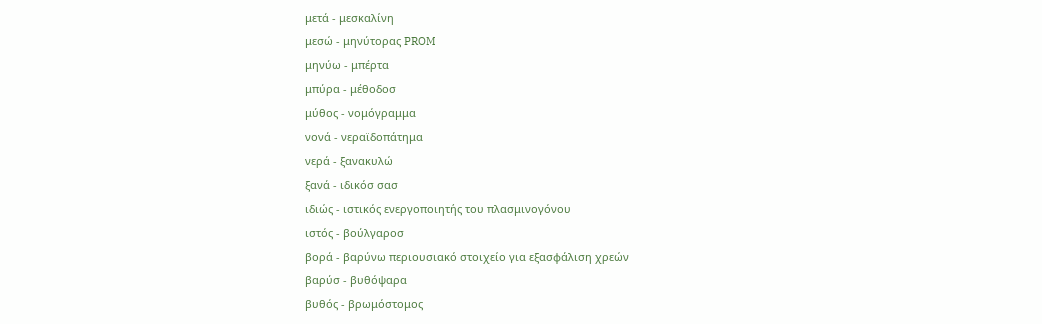μετά - μεσκαλίνη
μεσώ - μηνύτορας PROM
μηνύω - μπέρτα
μπύρα - μέθοδοσ
μύθος - νομόγραμμα
νονά - νεραϊδοπάτημα
νερά - ξανακυλώ
ξανά - ιδικόσ σασ
ιδιώς - ιστικός ενεργοποιητής του πλασμινογόνου
ιστός - βούλγαροσ
βορά - βαρύνω περιουσιακό στοιχείο για εξασφάλιση χρεών
βαρύσ - βυθόψαρα
βυθός - βρωμόστομος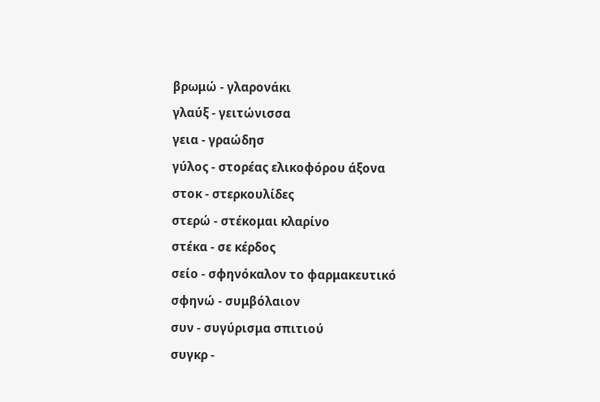βρωμώ - γλαρονάκι
γλαύξ - γειτώνισσα
γεια - γραώδησ
γύλος - στορέας ελικοφόρου άξονα
στοκ - στερκουλίδες
στερώ - στέκομαι κλαρίνο
στέκα - σε κέρδος
σείο - σφηνόκαλον το φαρμακευτικό
σφηνώ - συμβόλαιον
συν - συγύρισμα σπιτιού
συγκρ -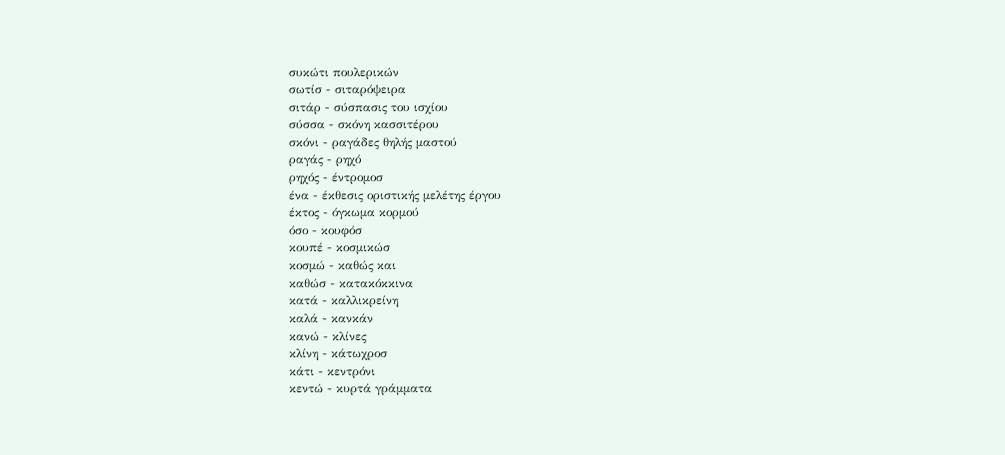συκώτι πουλερικών
σωτίσ - σιταρόψειρα
σιτάρ - σύσπασις του ισχίου
σύσσα - σκόνη κασσιτέρου
σκόνι - ραγάδες θηλής μαστού
ραγάς - ρηχό
ρηχός - έντρομοσ
ένα - έκθεσις οριστικής μελέτης έργου
έκτος - όγκωμα κορμού
όσο - κουφόσ
κουπέ - κοσμικώσ
κοσμώ - καθώς και
καθώσ - κατακόκκινα
κατά - καλλικρείνη
καλά - κανκάν
κανώ - κλίνες
κλίνη - κάτωχροσ
κάτι - κεντρόνι
κεντώ - κυρτά γράμματα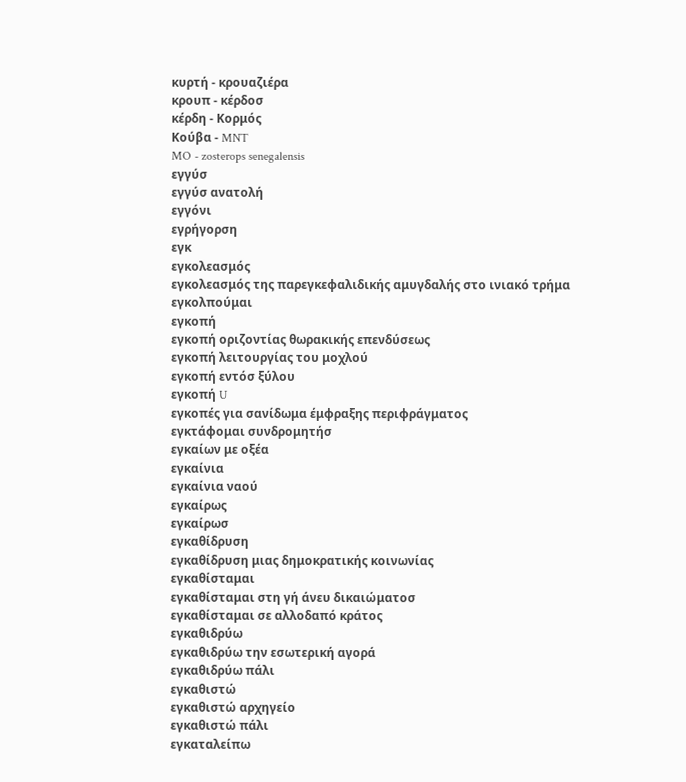κυρτή - κρουαζιέρα
κρουπ - κέρδοσ
κέρδη - Κορμός
Κούβα - MNT
MO - zosterops senegalensis
εγγύσ
εγγύσ ανατολή
εγγόνι
εγρήγορση
εγκ
εγκολεασμός
εγκολεασμός της παρεγκεφαλιδικής αμυγδαλής στο ινιακό τρήμα
εγκολπούμαι
εγκοπή
εγκοπή οριζοντίας θωρακικής επενδύσεως
εγκοπή λειτουργίας του μοχλού
εγκοπή εντόσ ξύλου
εγκοπή U
εγκοπές για σανίδωμα έμφραξης περιφράγματος
εγκτάφομαι συνδρομητήσ
εγκαίων με οξέα
εγκαίνια
εγκαίνια ναού
εγκαίρως
εγκαίρωσ
εγκαθίδρυση
εγκαθίδρυση μιας δημοκρατικής κοινωνίας
εγκαθίσταμαι
εγκαθίσταμαι στη γή άνευ δικαιώματοσ
εγκαθίσταμαι σε αλλοδαπό κράτος
εγκαθιδρύω
εγκαθιδρύω την εσωτερική αγορά
εγκαθιδρύω πάλι
εγκαθιστώ
εγκαθιστώ αρχηγείο
εγκαθιστώ πάλι
εγκαταλείπω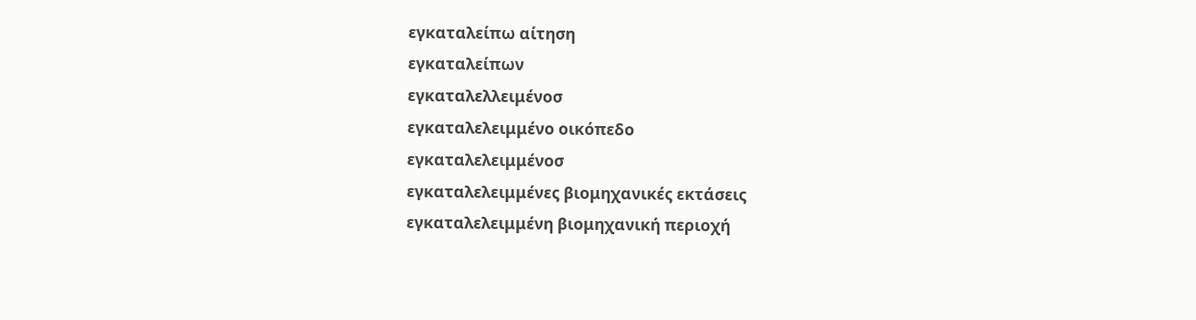εγκαταλείπω αίτηση
εγκαταλείπων
εγκαταλελλειμένοσ
εγκαταλελειμμένο οικόπεδο
εγκαταλελειμμένοσ
εγκαταλελειμμένες βιομηχανικές εκτάσεις
εγκαταλελειμμένη βιομηχανική περιοχή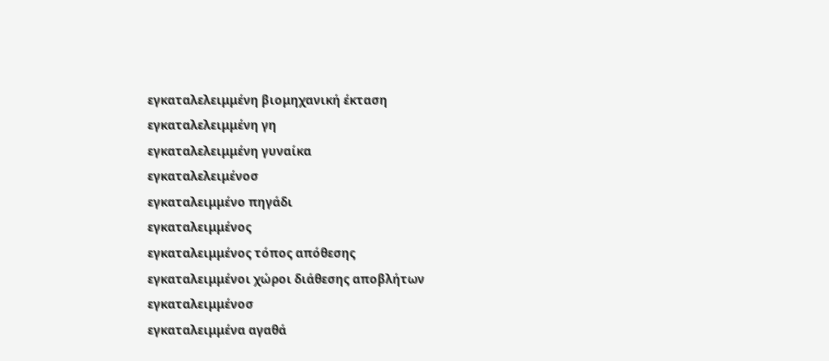εγκαταλελειμμένη βιομηχανική έκταση
εγκαταλελειμμένη γη
εγκαταλελειμμένη γυναίκα
εγκαταλελειμένοσ
εγκαταλειμμένο πηγάδι
εγκαταλειμμένος
εγκαταλειμμένος τόπος απόθεσης
εγκαταλειμμένοι χώροι διάθεσης αποβλήτων
εγκαταλειμμένοσ
εγκαταλειμμένα αγαθά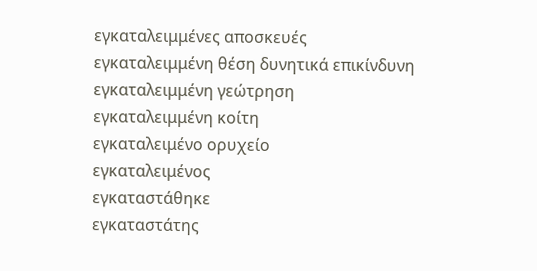εγκαταλειμμένες αποσκευές
εγκαταλειμμένη θέση δυνητικά επικίνδυνη
εγκαταλειμμένη γεώτρηση
εγκαταλειμμένη κοίτη
εγκαταλειμένο ορυχείο
εγκαταλειμένος
εγκαταστάθηκε
εγκαταστάτης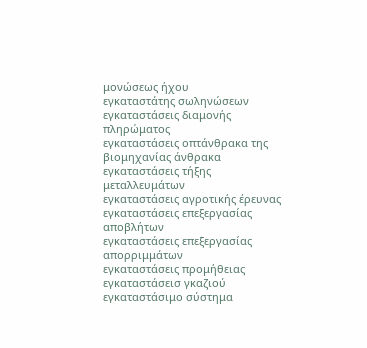μονώσεως ήχου
εγκαταστάτης σωληνώσεων
εγκαταστάσεις διαμονής πληρώματος
εγκαταστάσεις οπτάνθρακα της βιομηχανίας άνθρακα
εγκαταστάσεις τήξης μεταλλευμάτων
εγκαταστάσεις αγροτικής έρευνας
εγκαταστάσεις επεξεργασίας αποβλήτων
εγκαταστάσεις επεξεργασίας απορριμμάτων
εγκαταστάσεις προμήθειας
εγκαταστάσεισ γκαζιού
εγκαταστάσιμο σύστημα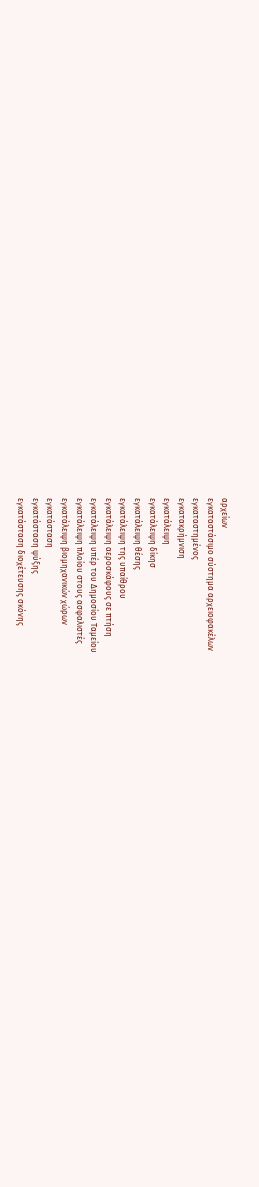αρχείων
εγκαταστάσιμο σύστημα αρχειοφακέλων
εγκαταστημένος
εγκατακρήμνιση
εγκατάλειψη
εγκατάλειψη δίκησ
εγκατάλειψη θέσης
εγκατάλειψη της υπαίθρου
εγκατάλειψη αεροσκάφους σε πτήση
εγκατάλειψη υπέρ του Δημοσίου Tαμείου
εγκατάλειψη πλοίου στους ασφαλιστές
εγκατάλειψη βιομηχανικών χώρων
εγκατάσταση
εγκατάσταση ψύξης
εγκατάσταση διοχέτευσης σκόνης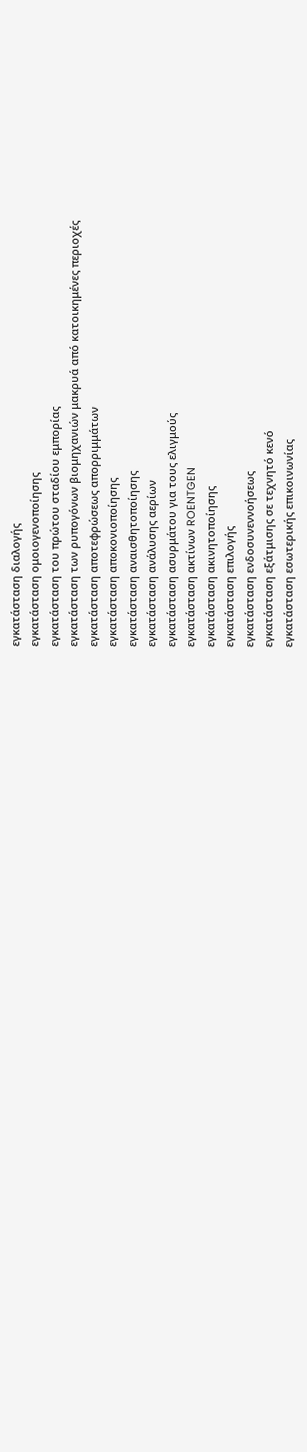εγκατάσταση διαλογής
εγκατάσταση ομοιογενοποίησης
εγκατάσταση του πρώτου σταδίου εμπορίας
εγκατάσταση των ρυπογόνων βιομηχανιών μακρυά από κατοικημένες περιοχές
εγκατάσταση αποτεφρώσεως απορριμμάτων
εγκατάσταση αποκονιοποίησης
εγκατάσταση αναισθητοποίησης
εγκατάσταση ανάλυσης αερίων
εγκατάσταση ασυρμάτου για τους ελιγμούς
εγκατάσταση ακτίνων ROENTGEN
εγκατάσταση ακινητοποίησης
εγκατάσταση επιλογής
εγκατάσταση ενδοσυνεννοήσεως
εγκατάσταση εξάτμισης σε τεχνητό κενό
εγκατάσταση εσωτερικής επικοινωνίας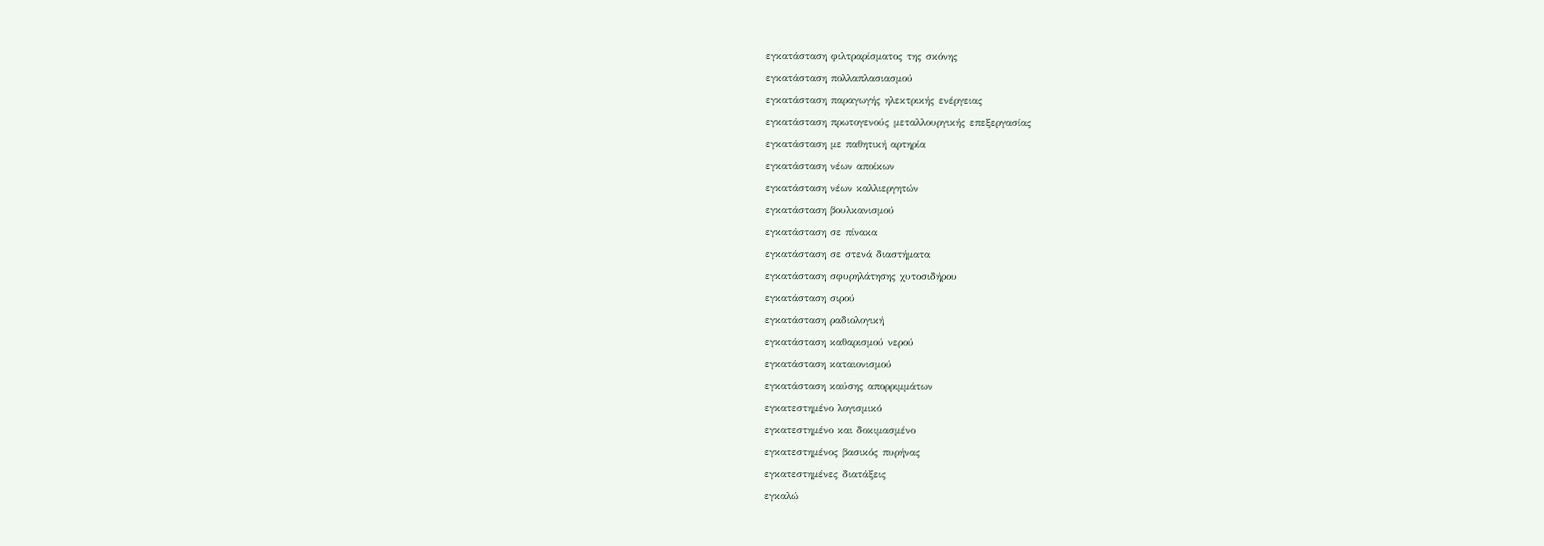εγκατάσταση φιλτραρίσματος της σκόνης
εγκατάσταση πολλαπλασιασμού
εγκατάσταση παραγωγής ηλεκτρικής ενέργειας
εγκατάσταση πρωτογενούς μεταλλουργικής επεξεργασίας
εγκατάσταση με παθητική αρτηρία
εγκατάσταση νέων αποίκων
εγκατάσταση νέων καλλιεργητών
εγκατάσταση βουλκανισμού
εγκατάσταση σε πίνακα
εγκατάσταση σε στενά διαστήματα
εγκατάσταση σφυρηλάτησης χυτοσιδήρου
εγκατάσταση σιρού
εγκατάσταση ραδιολογική
εγκατάσταση καθαρισμού νερού
εγκατάσταση καταιονισμού
εγκατάσταση καύσης απορριμμάτων
εγκατεστημένο λογισμικό
εγκατεστημένο και δοκιμασμένο
εγκατεστημένος βασικός πυρήνας
εγκατεστημένες διατάξεις
εγκαλώ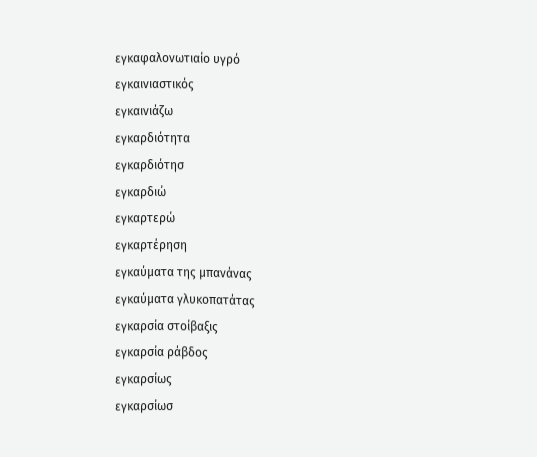εγκαφαλονωτιαίο υγρό
εγκαινιαστικός
εγκαινιάζω
εγκαρδιότητα
εγκαρδιότησ
εγκαρδιώ
εγκαρτερώ
εγκαρτέρηση
εγκαύματα της μπανάνας
εγκαύματα γλυκοπατάτας
εγκαρσία στοίβαξις
εγκαρσία ράβδος
εγκαρσίως
εγκαρσίωσ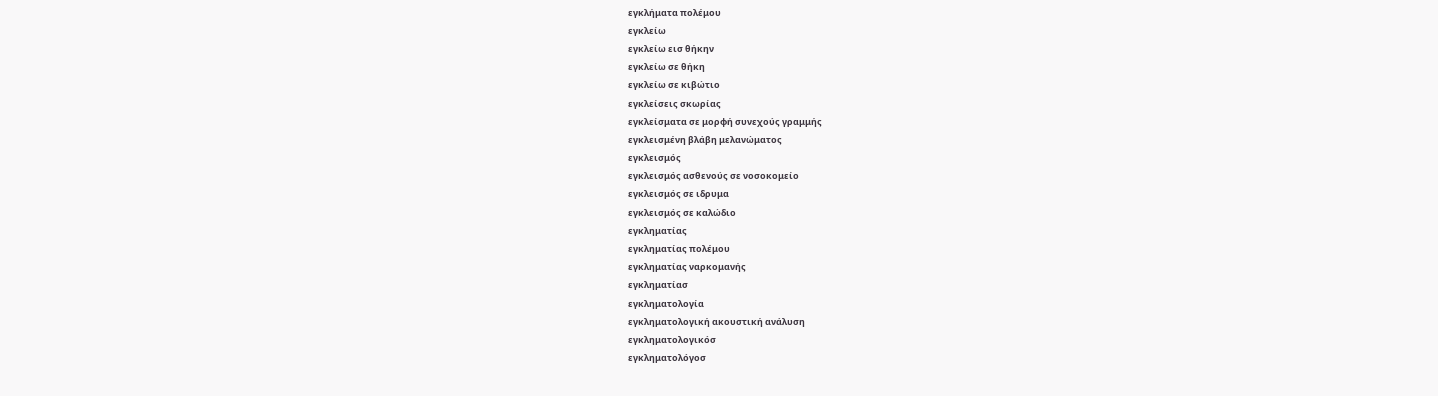εγκλήματα πολέμου
εγκλείω
εγκλείω εισ θήκην
εγκλείω σε θήκη
εγκλείω σε κιβώτιο
εγκλείσεις σκωρίας
εγκλείσματα σε μορφή συνεχούς γραμμής
εγκλεισμένη βλάβη μελανώματος
εγκλεισμός
εγκλεισμός ασθενούς σε νοσοκομείο
εγκλεισμός σε ιδρυμα
εγκλεισμός σε καλώδιο
εγκληματίας
εγκληματίας πολέμου
εγκληματίας ναρκομανής
εγκληματίασ
εγκληματολογία
εγκληματολογική ακουστική ανάλυση
εγκληματολογικόσ
εγκληματολόγοσ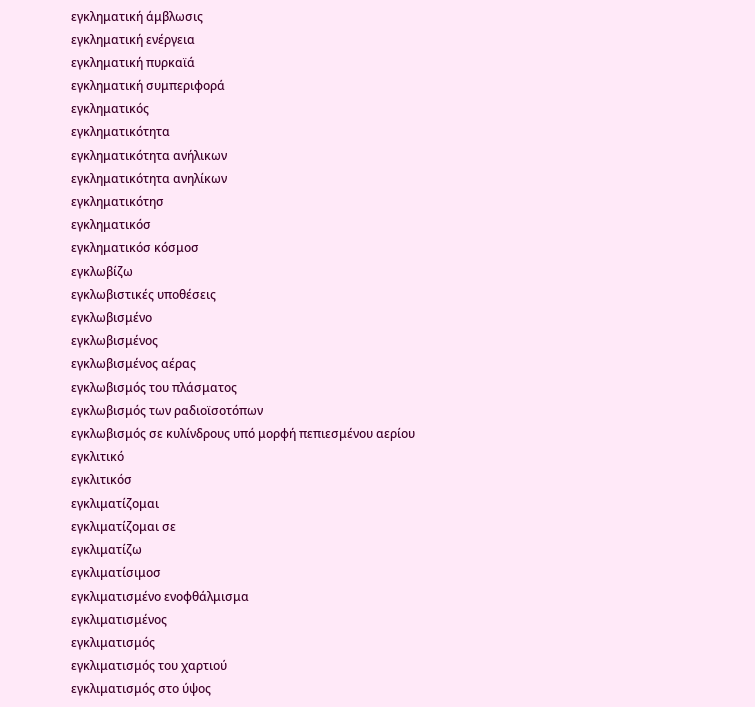εγκληματική άμβλωσις
εγκληματική ενέργεια
εγκληματική πυρκαϊά
εγκληματική συμπεριφορά
εγκληματικός
εγκληματικότητα
εγκληματικότητα ανήλικων
εγκληματικότητα ανηλίκων
εγκληματικότησ
εγκληματικόσ
εγκληματικόσ κόσμοσ
εγκλωβίζω
εγκλωβιστικές υποθέσεις
εγκλωβισμένο
εγκλωβισμένος
εγκλωβισμένος αέρας
εγκλωβισμός του πλάσματος
εγκλωβισμός των ραδιοϊσοτόπων
εγκλωβισμός σε κυλίνδρους υπό μορφή πεπιεσμένου αερίου
εγκλιτικό
εγκλιτικόσ
εγκλιματίζομαι
εγκλιματίζομαι σε
εγκλιματίζω
εγκλιματίσιμοσ
εγκλιματισμένο ενοφθάλμισμα
εγκλιματισμένος
εγκλιματισμός
εγκλιματισμός του χαρτιού
εγκλιματισμός στο ύψος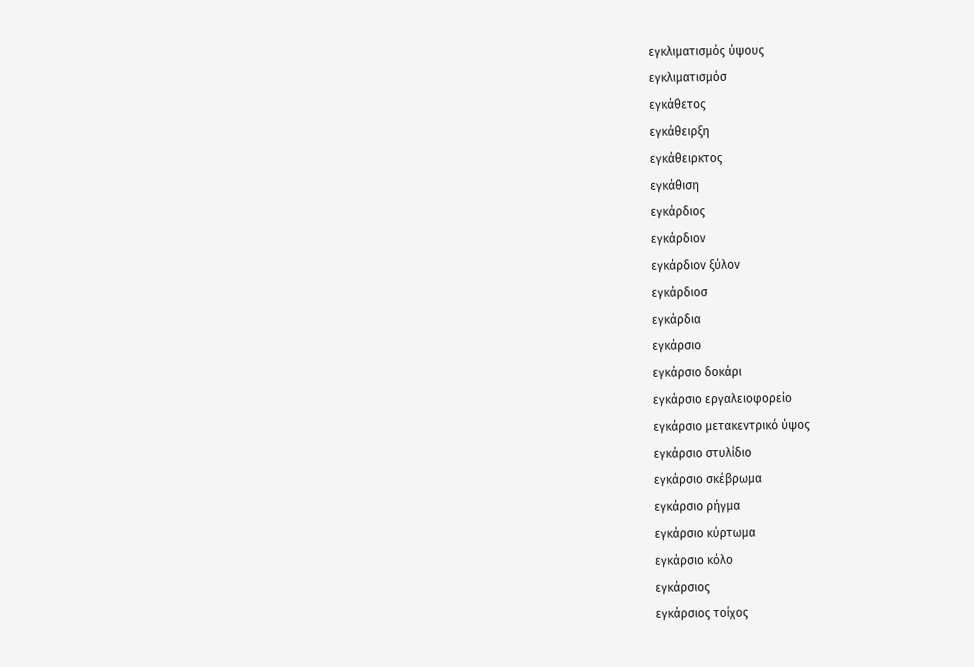εγκλιματισμός ύψους
εγκλιματισμόσ
εγκάθετος
εγκάθειρξη
εγκάθειρκτος
εγκάθιση
εγκάρδιος
εγκάρδιον
εγκάρδιον ξύλον
εγκάρδιοσ
εγκάρδια
εγκάρσιο
εγκάρσιο δοκάρι
εγκάρσιο εργαλειοφορείο
εγκάρσιο μετακεντρικό ύψος
εγκάρσιο στυλίδιο
εγκάρσιο σκέβρωμα
εγκάρσιο ρήγμα
εγκάρσιο κύρτωμα
εγκάρσιο κόλο
εγκάρσιος
εγκάρσιος τοίχος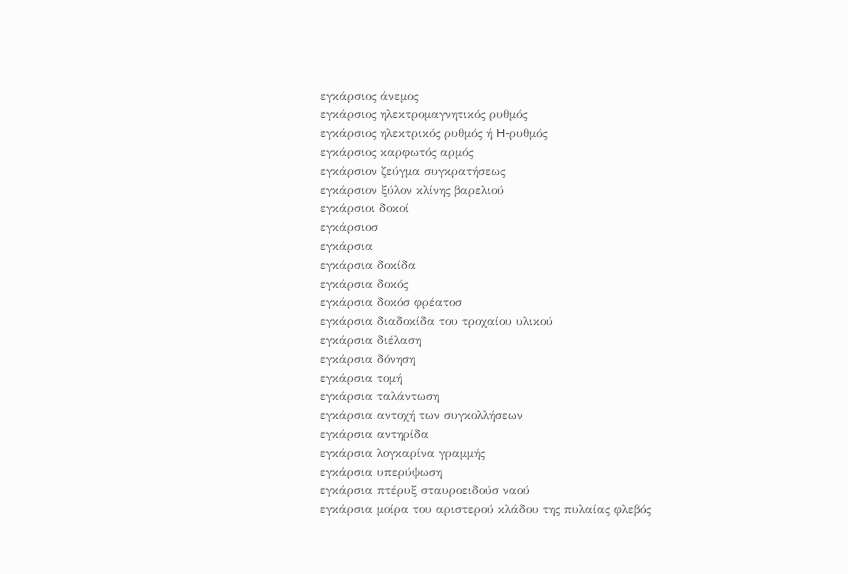εγκάρσιος άνεμος
εγκάρσιος ηλεκτρομαγνητικός ρυθμός
εγκάρσιος ηλεκτρικός ρυθμός ή H-ρυθμός
εγκάρσιος καρφωτός αρμός
εγκάρσιον ζεύγμα συγκρατήσεως
εγκάρσιον ξύλον κλίνης βαρελιού
εγκάρσιοι δοκοί
εγκάρσιοσ
εγκάρσια
εγκάρσια δοκίδα
εγκάρσια δοκός
εγκάρσια δοκόσ φρέατοσ
εγκάρσια διαδοκίδα του τροχαίου υλικού
εγκάρσια διέλαση
εγκάρσια δόνηση
εγκάρσια τομή
εγκάρσια ταλάντωση
εγκάρσια αντοχή των συγκολλήσεων
εγκάρσια αντηρίδα
εγκάρσια λογκαρίνα γραμμής
εγκάρσια υπερύψωση
εγκάρσια πτέρυξ σταυροειδούσ ναού
εγκάρσια μοίρα του αριστερού κλάδου της πυλαίας φλεβός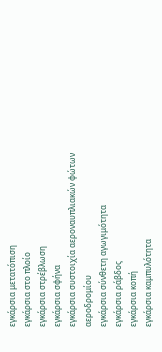εγκάρσια μετατόπιση
εγκάρσια στο πλοίο
εγκάρσια στρέβλωση
εγκάρσια σφήνα
εγκάρσια συστοιχία αεροναυπλιακών φώτων αεροδρομίου
εγκάρσια σύνθετη αγωγιμότητα
εγκάρσια ράβδος
εγκάρσια κοπή
εγκάρσια καμπυλότητα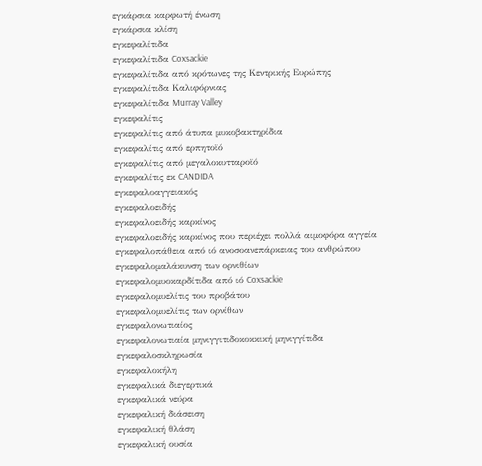εγκάρσια καρφωτή ένωση
εγκάρσια κλίση
εγκεφαλίτιδα
εγκεφαλίτιδα Coxsackie
εγκεφαλίτιδα από κρότωνες της Κεντρικής Ευρώπης
εγκεφαλίτιδα Καλιφόρνιας
εγκεφαλίτιδα Murray Valley
εγκεφαλίτις
εγκεφαλίτις από άτυπα μυκοβακτηρίδια
εγκεφαλίτις από ερπητοϊό
εγκεφαλίτις από μεγαλοκυτταροϊό
εγκεφαλίτις εκ CANDIDA
εγκεφαλοαγγειακός
εγκεφαλοειδής
εγκεφαλοειδής καρκίνος
εγκεφαλοειδής καρκίνος που περιέχει πολλά αιμοφόρα αγγεία
εγκεφαλοπάθεια από ιό ανοσοανεπάρκειας του ανθρώπου
εγκεφαλομαλάκυνση των ορνιθίων
εγκεφαλομυοκαρδίτιδα από ιό Coxsackie
εγκεφαλομυελίτις του προβάτου
εγκεφαλομυελίτις των ορνίθων
εγκεφαλονωτιαίος
εγκεφαλονωτιαία μηνιγγιτιδοκοκκική μηνιγγίτιδα
εγκεφαλοσκληρωσία
εγκεφαλοκήλη
εγκεφαλικά διεγερτικά
εγκεφαλικά νεύρα
εγκεφαλική διάσειση
εγκεφαλική θλάση
εγκεφαλική ουσία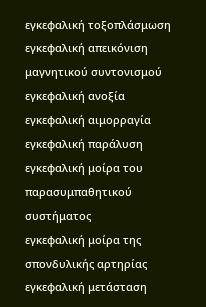εγκεφαλική τοξοπλάσμωση
εγκεφαλική απεικόνιση μαγνητικού συντονισμού
εγκεφαλική ανοξία
εγκεφαλική αιμορραγία
εγκεφαλική παράλυση
εγκεφαλική μοίρα του παρασυμπαθητικού συστήματος
εγκεφαλική μοίρα της σπονδυλικής αρτηρίας
εγκεφαλική μετάσταση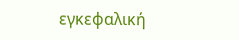εγκεφαλική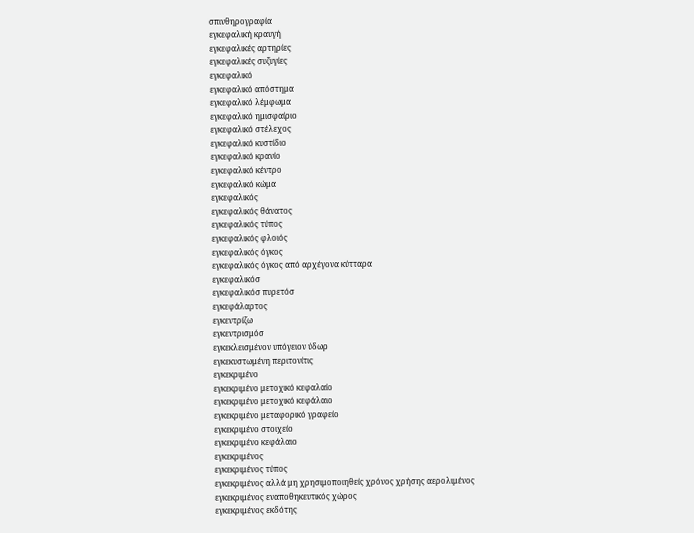σπινθηρογραφία
εγκεφαλική κραυγή
εγκεφαλικές αρτηρίες
εγκεφαλικές συζυγίες
εγκεφαλικό
εγκεφαλικό απόστημα
εγκεφαλικό λέμφωμα
εγκεφαλικό ημισφαίριο
εγκεφαλικό στέλεχος
εγκεφαλικό κυστίδιο
εγκεφαλικό κρανίο
εγκεφαλικό κέντρο
εγκεφαλικό κώμα
εγκεφαλικός
εγκεφαλικός θάνατος
εγκεφαλικός τύπος
εγκεφαλικός φλοιός
εγκεφαλικός όγκος
εγκεφαλικός όγκος από αρχέγονα κύτταρα
εγκεφαλικόσ
εγκεφαλικόσ πυρετόσ
εγκεφάλαρτος
εγκεντρίζω
εγκεντρισμόσ
εγκεκλεισμένον υπόγειον ύδωρ
εγκεκυστωμένη περιτονίτις
εγκεκριμένο
εγκεκριμένο μετοχικό κεφαλαίο
εγκεκριμένο μετοχικό κεφάλαιο
εγκεκριμένο μεταφορικό γραφείο
εγκεκριμένο στοιχείο
εγκεκριμένο κεφάλαιο
εγκεκριμένος
εγκεκριμένος τύπος
εγκεκριμένος αλλά μη χρησιμοποιηθείς χρόνος χρήσης αερολιμένος
εγκεκριμένος εναποθηκευτικός χώρος
εγκεκριμένος εκδότης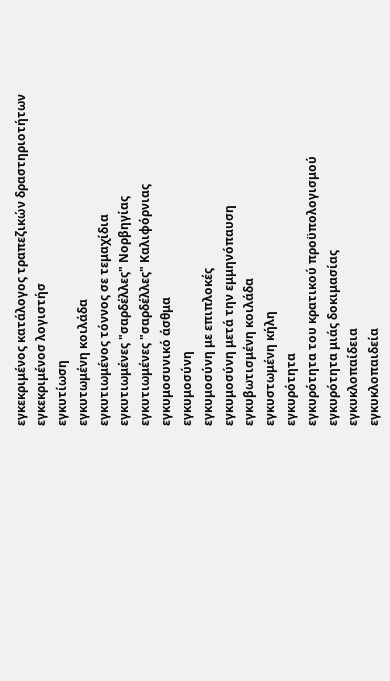εγκεκριμένος κατάλογος τραπεζικών δραστηριοτήτων
εγκεκριμένοσ λογιστήσ
εγκυτίωση
εγκυτωμένη κοιλάδα
εγκυτιωμένος τόννος σε τεμαχίδια
εγκυτιωμένες "σαρδέλλες" Νορβηγίας
εγκυτιωμένες "σαρδέλλες" Καλιφόρνιας
εγκυμοσυνικό άσθμα
εγκυμοσύνη
εγκυμοσύνη με επιπλοκές
εγκυμοσύνη μετά την εμμηνόπαυση
εγκυβωτισμένη κοιλάδα
εγκυστωμένη κήλη
εγκυρότητα
εγκυρότητα του κρατικού προϋπολογισμού
εγκυρότητα μιάς δοκιμασίας
εγκυκλοπαίδεια
εγκυκλοπαιδεία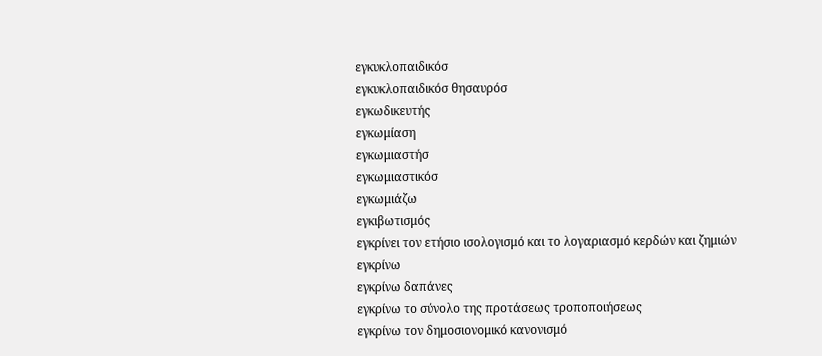εγκυκλοπαιδικόσ
εγκυκλοπαιδικόσ θησαυρόσ
εγκωδικευτής
εγκωμίαση
εγκωμιαστήσ
εγκωμιαστικόσ
εγκωμιάζω
εγκιβωτισμός
εγκρίνει τον ετήσιο ισολογισμό και το λογαριασμό κερδών και ζημιών
εγκρίνω
εγκρίνω δαπάνες
εγκρίνω το σύνολο της προτάσεως τροποποιήσεως
εγκρίνω τον δημοσιονομικό κανονισμό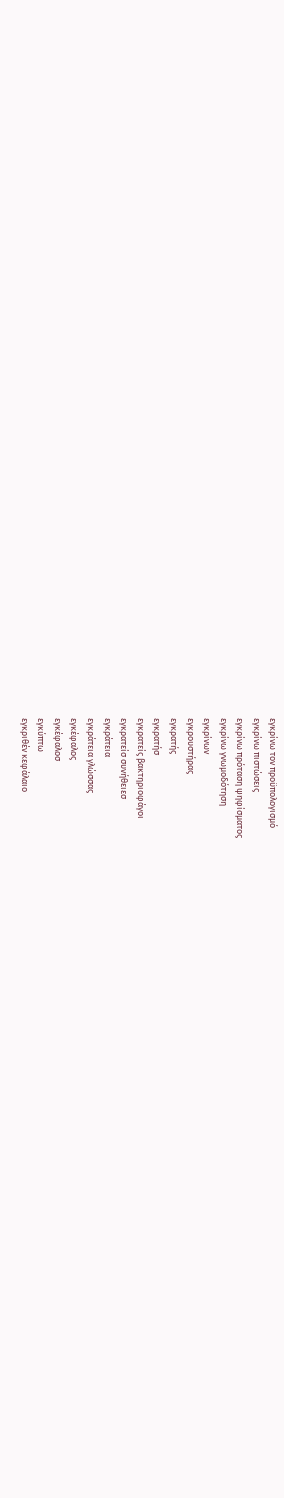εγκρίνω τον προϋπολογισμό
εγκρίνω πιστώσεις
εγκρίνω πρόταση ψηφίσματος
εγκρίνω γνωμοδότηση
εγκρίνων
εγκρουστήρας
εγκρατής
εγκρατήσ
εγκρατείς βακτηριοφάγοι
εγκρατείσ συνήθειεσ
εγκράτεια
εγκράτεια γλώσσας
εγκέφαλος
εγκέφαλοσ
εγκύπτω
εγκριθέν κεφάλαιο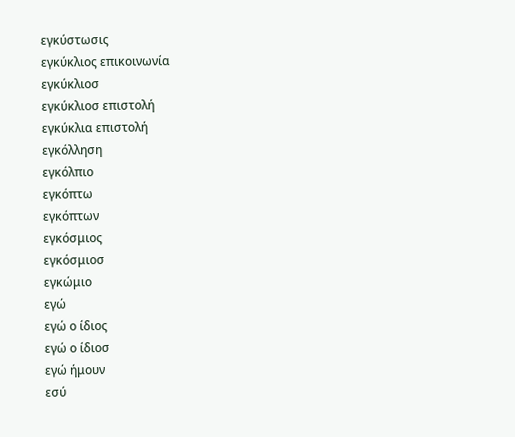εγκύστωσις
εγκύκλιος επικοινωνία
εγκύκλιοσ
εγκύκλιοσ επιστολή
εγκύκλια επιστολή
εγκόλληση
εγκόλπιο
εγκόπτω
εγκόπτων
εγκόσμιος
εγκόσμιοσ
εγκώμιο
εγώ
εγώ ο ίδιος
εγώ ο ίδιοσ
εγώ ήμουν
εσύ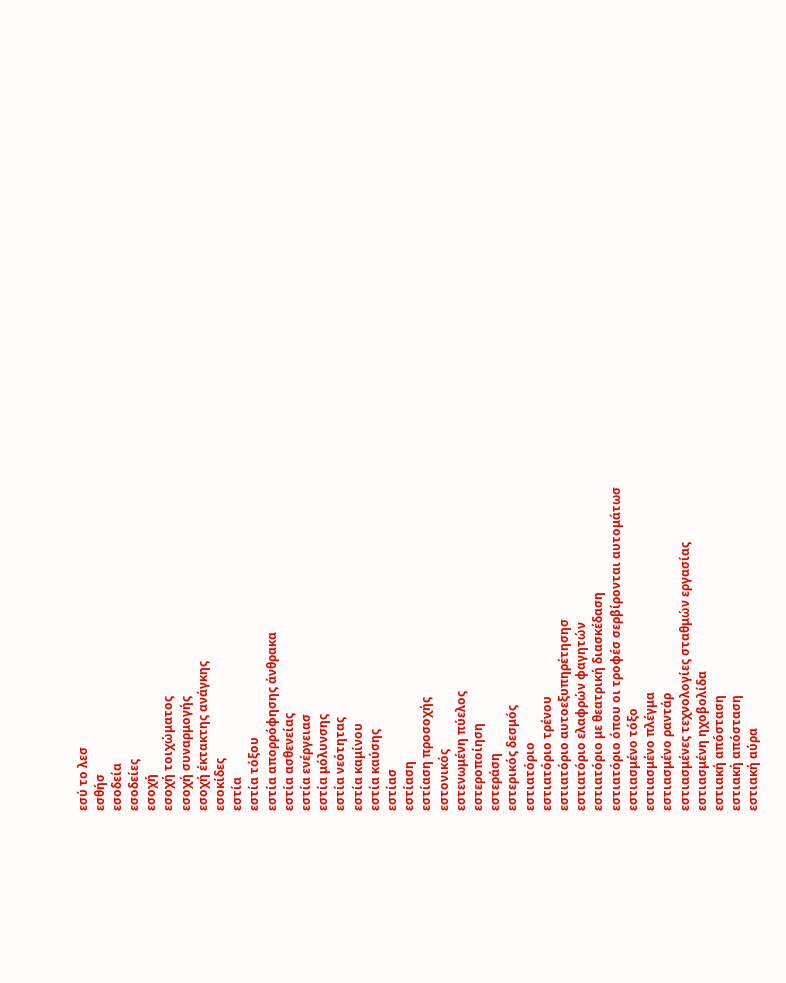εσύ το λεσ
εσθήσ
εσοδεία
εσοδείες
εσοχή
εσοχή τοιχώματος
εσοχή συναρμογής
εσοχή έκτακτης ανάγκης
εσοκίδες
εστία
εστία τόξου
εστία απορρόφησης άνθρακα
εστία ασθενείας
εστία ενέργειασ
εστία μόλυνσης
εστία νεότητας
εστία καμίνου
εστία καύσης
εστίασ
εστίαση
εστίαση προσοχής
εστονικός
εστενωμένη πύελος
εστεροποίηση
εστεράση
εστερικός δεσμός
εστιατόριο
εστιατόριο τρένου
εστιατόριο αυτοεξυπηρέτησησ
εστιατόριο ελαφρών φαγητών
εστιατόριο με θεατρική διασκέδαση
εστιατόριο όπου οι τροφέσ σερβίρονται αυτομάτωσ
εστιασμένο τόξο
εστιασμένο πλέγμα
εστιασμένο ραντάρ
εστιασμένες τεχνολογίες σταθμών εργασίας
εστιασμένη ηχοβολίδα
εστιακή απóσταση
εστιακή απόσταση
εστιακή αύρα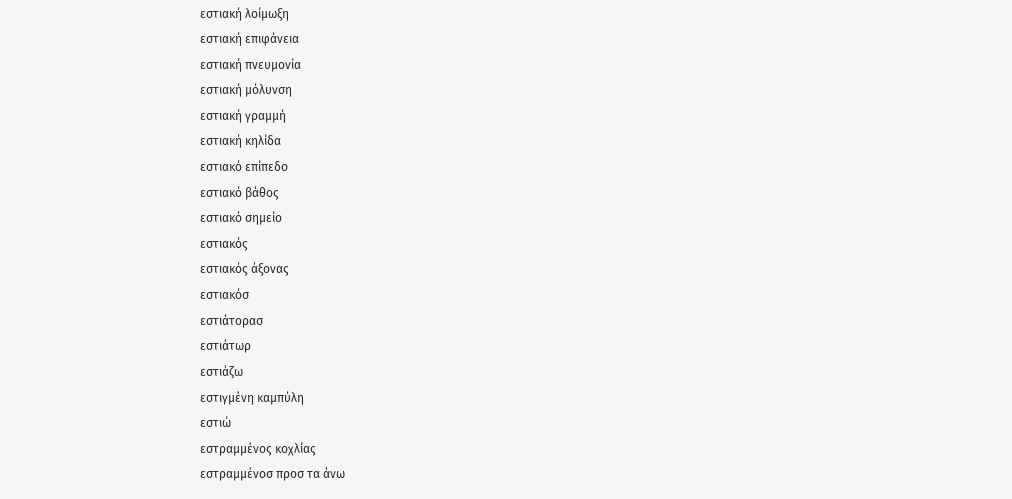εστιακή λοίμωξη
εστιακή επιφάνεια
εστιακή πνευμονία
εστιακή μόλυνση
εστιακή γραμμή
εστιακή κηλίδα
εστιακό επίπεδο
εστιακό βάθος
εστιακό σημείο
εστιακός
εστιακός άξονας
εστιακόσ
εστιάτορασ
εστιάτωρ
εστιάζω
εστιγμένη καμπύλη
εστιώ
εστραμμένος κοχλίας
εστραμμένοσ προσ τα άνω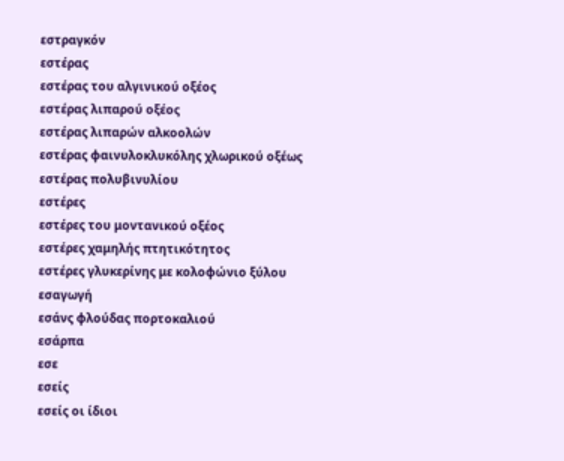εστραγκόν
εστέρας
εστέρας του αλγινικού οξέος
εστέρας λιπαρού οξέος
εστέρας λιπαρών αλκοολών
εστέρας φαινυλοκλυκόλης χλωρικού οξέως
εστέρας πολυβινυλίου
εστέρες
εστέρες του μοντανικού οξέος
εστέρες χαμηλής πτητικότητος
εστέρες γλυκερίνης με κολοφώνιο ξύλου
εσαγωγή
εσάνς φλούδας πορτοκαλιού
εσάρπα
εσε
εσείς
εσείς οι ίδιοι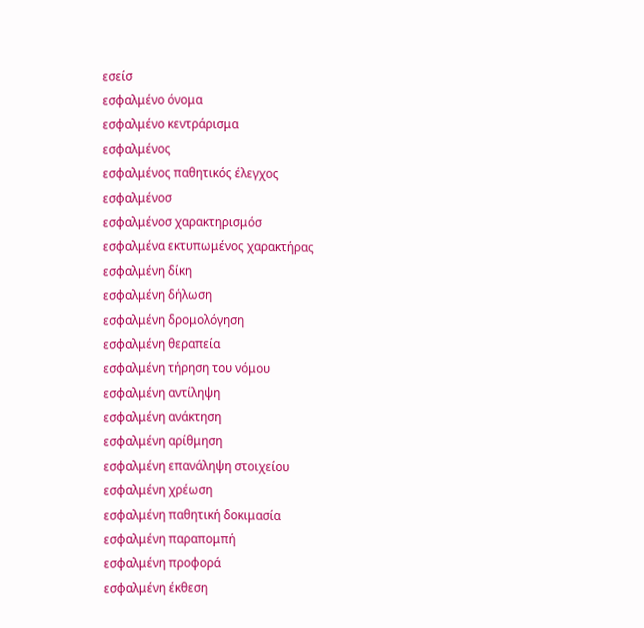εσείσ
εσφαλμένο όνομα
εσφαλμένο κεντράρισμα
εσφαλμένος
εσφαλμένος παθητικός έλεγχος
εσφαλμένοσ
εσφαλμένοσ χαρακτηρισμόσ
εσφαλμένα εκτυπωμένος χαρακτήρας
εσφαλμένη δίκη
εσφαλμένη δήλωση
εσφαλμένη δρομολόγηση
εσφαλμένη θεραπεία
εσφαλμένη τήρηση του νόμου
εσφαλμένη αντίληψη
εσφαλμένη ανάκτηση
εσφαλμένη αρίθμηση
εσφαλμένη επανάληψη στοιχείου
εσφαλμένη χρέωση
εσφαλμένη παθητική δοκιμασία
εσφαλμένη παραπομπή
εσφαλμένη προφορά
εσφαλμένη έκθεση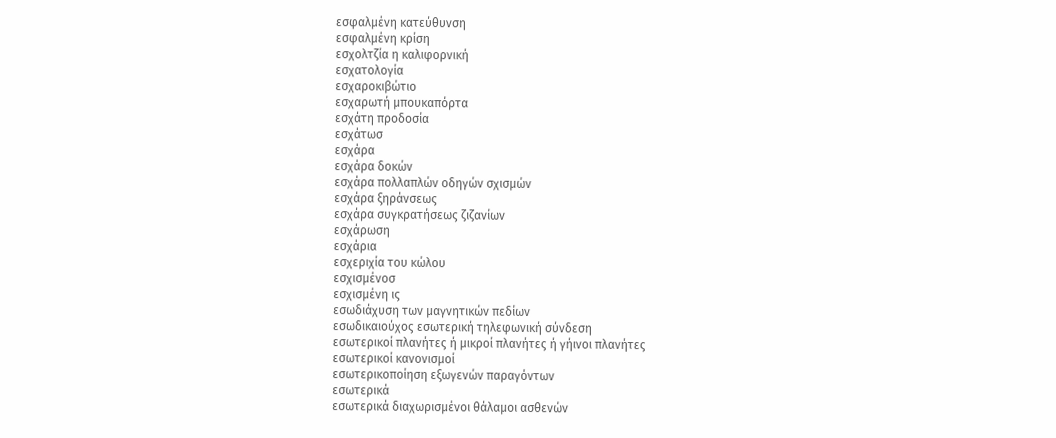εσφαλμένη κατεύθυνση
εσφαλμένη κρίση
εσχολτζία η καλιφορνική
εσχατολογία
εσχαροκιβώτιο
εσχαρωτή μπουκαπόρτα
εσχάτη προδοσία
εσχάτωσ
εσχάρα
εσχάρα δοκών
εσχάρα πολλαπλών οδηγών σχισμών
εσχάρα ξηράνσεως
εσχάρα συγκρατήσεως ζιζανίων
εσχάρωση
εσχάρια
εσχεριχία του κώλου
εσχισμένοσ
εσχισμένη ις
εσωδιάχυση των μαγνητικών πεδίων
εσωδικαιούχος εσωτερική τηλεφωνική σύνδεση
εσωτερικοί πλανήτες ή μικροί πλανήτες ή γήινοι πλανήτες
εσωτερικοί κανονισμοί
εσωτερικοποίηση εξωγενών παραγόντων
εσωτερικά
εσωτερικά διαχωρισμένοι θάλαμοι ασθενών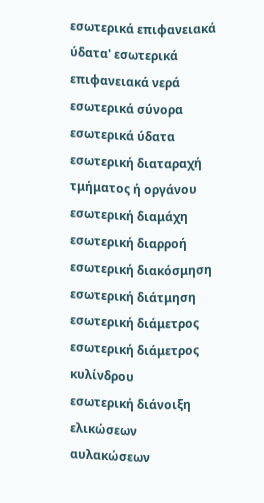εσωτερικά επιφανειακά ύδατα' εσωτερικά επιφανειακά νερά
εσωτερικά σύνορα
εσωτερικά ύδατα
εσωτερική διαταραχή τμήματος ή οργάνου
εσωτερική διαμάχη
εσωτερική διαρροή
εσωτερική διακόσμηση
εσωτερική διάτμηση
εσωτερική διάμετρος
εσωτερική διάμετρος κυλίνδρου
εσωτερική διάνοιξη ελικώσεων αυλακώσεων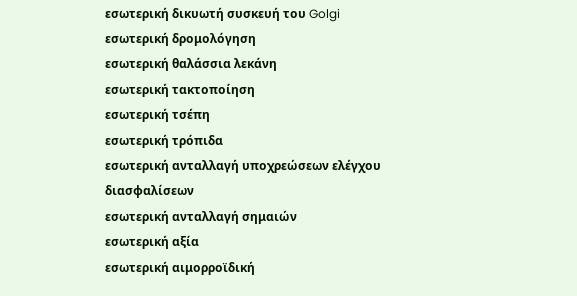εσωτερική δικυωτή συσκευή του Golgi
εσωτερική δρομολόγηση
εσωτερική θαλάσσια λεκάνη
εσωτερική τακτοποίηση
εσωτερική τσέπη
εσωτερική τρόπιδα
εσωτερική ανταλλαγή υποχρεώσεων ελέγχου διασφαλίσεων
εσωτερική ανταλλαγή σημαιών
εσωτερική αξία
εσωτερική αιμορροϊδική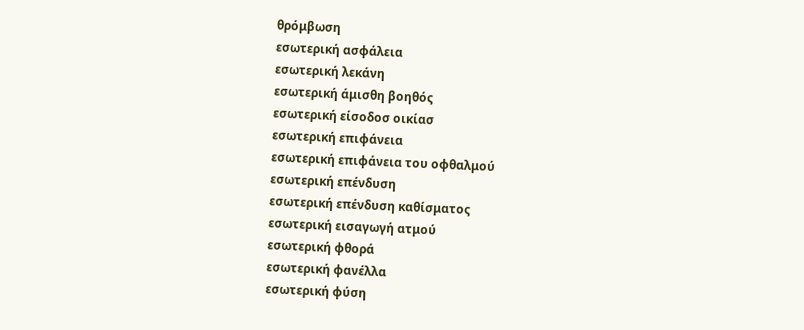θρόμβωση
εσωτερική ασφάλεια
εσωτερική λεκάνη
εσωτερική άμισθη βοηθός
εσωτερική είσοδοσ οικίασ
εσωτερική επιφάνεια
εσωτερική επιφάνεια του οφθαλμού
εσωτερική επένδυση
εσωτερική επένδυση καθίσματος
εσωτερική εισαγωγή ατμού
εσωτερική φθορά
εσωτερική φανέλλα
εσωτερική φύση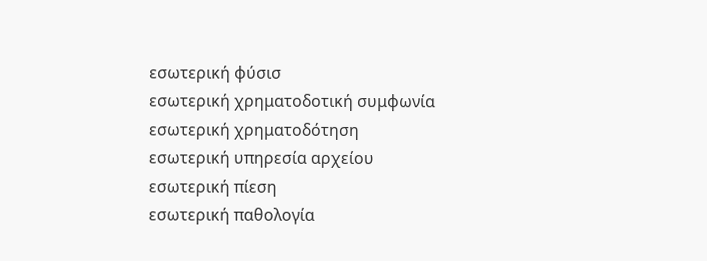εσωτερική φύσισ
εσωτερική χρηματοδοτική συμφωνία
εσωτερική χρηματοδότηση
εσωτερική υπηρεσία αρχείου
εσωτερική πίεση
εσωτερική παθολογία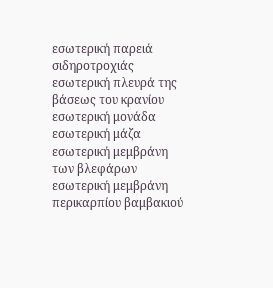εσωτερική παρειά σιδηροτροχιάς
εσωτερική πλευρά της βάσεως του κρανίου
εσωτερική μονάδα
εσωτερική μάζα
εσωτερική μεμβράνη των βλεφάρων
εσωτερική μεμβράνη περικαρπίου βαμβακιού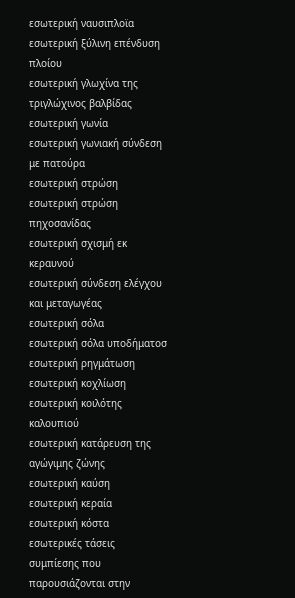εσωτερική ναυσιπλοϊα
εσωτερική ξύλινη επένδυση πλοίου
εσωτερική γλωχίνα της τριγλώχινος βαλβίδας
εσωτερική γωνία
εσωτερική γωνιακή σύνδεση με πατούρα
εσωτερική στρώση
εσωτερική στρώση πηχοσανίδας
εσωτερική σχισμή εκ κεραυνού
εσωτερική σύνδεση ελέγχου και μεταγωγέας
εσωτερική σόλα
εσωτερική σόλα υποδήματοσ
εσωτερική ρηγμάτωση
εσωτερική κοχλίωση
εσωτερική κοιλότης καλουπιού
εσωτερική κατάρευση της αγώγιμης ζώνης
εσωτερική καύση
εσωτερική κεραία
εσωτερική κόστα
εσωτερικές τάσεις συμπίεσης που παρουσιάζονται στην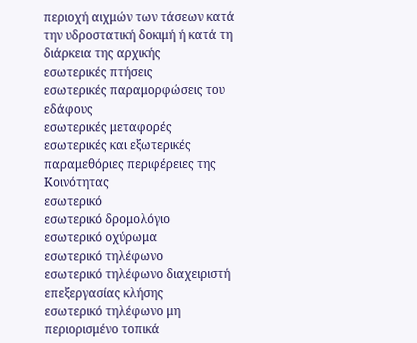περιοχή αιχμών των τάσεων κατά την υδροστατική δοκιμή ή κατά τη διάρκεια της αρχικής
εσωτερικές πτήσεις
εσωτερικές παραμορφώσεις του εδάφους
εσωτερικές μεταφορές
εσωτερικές και εξωτερικές παραμεθόριες περιφέρειες της Κοινότητας
εσωτερικό
εσωτερικό δρομολόγιο
εσωτερικό οχύρωμα
εσωτερικό τηλέφωνο
εσωτερικό τηλέφωνο διαχειριστή επεξεργασίας κλήσης
εσωτερικό τηλέφωνο μη περιορισμένο τοπικά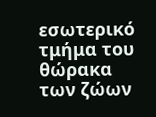εσωτερικό τμήμα του θώρακα των ζώων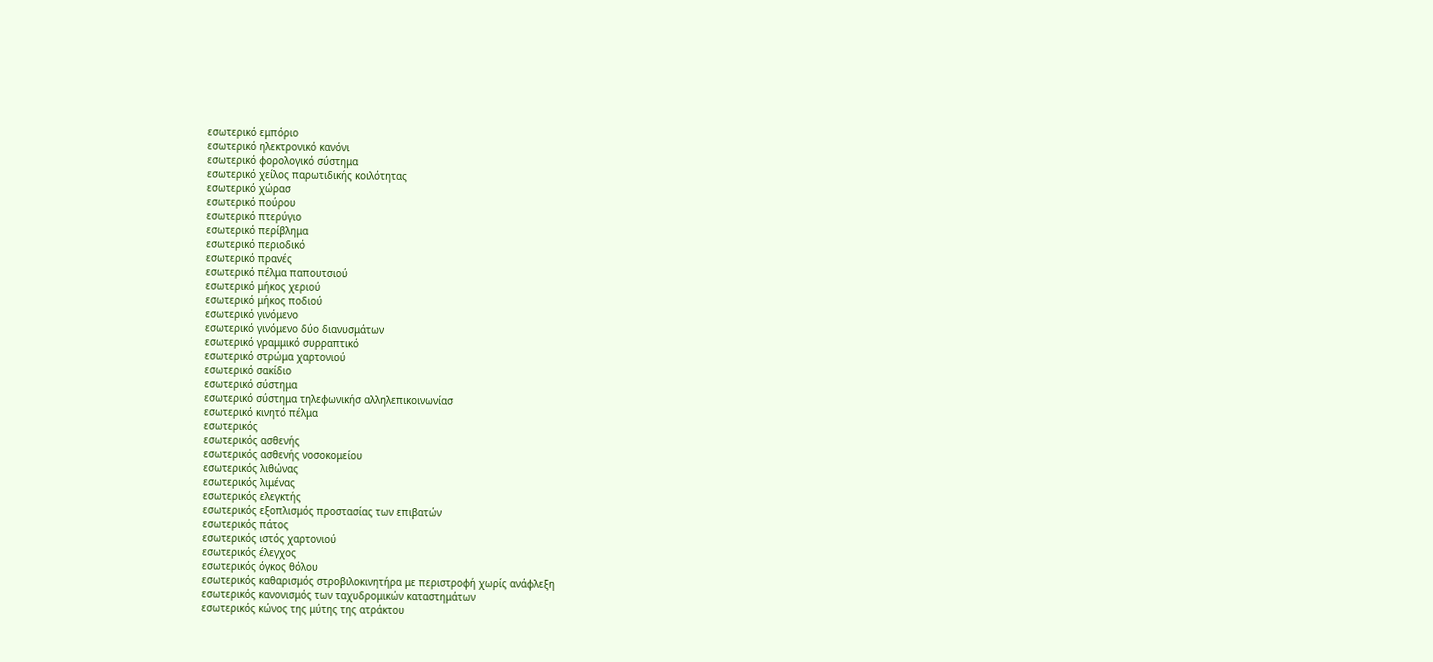εσωτερικό εμπόριο
εσωτερικό ηλεκτρονικό κανόνι
εσωτερικό φορολογικό σύστημα
εσωτερικό χείλος παρωτιδικής κοιλότητας
εσωτερικό χώρασ
εσωτερικό πούρου
εσωτερικό πτερύγιο
εσωτερικό περίβλημα
εσωτερικό περιοδικό
εσωτερικό πρανές
εσωτερικό πέλμα παπουτσιού
εσωτερικό μήκος χεριού
εσωτερικό μήκος ποδιού
εσωτερικό γινόμενο
εσωτερικό γινόμενο δύο διανυσμάτων
εσωτερικό γραμμικό συρραπτικό
εσωτερικό στρώμα χαρτονιού
εσωτερικό σακίδιο
εσωτερικό σύστημα
εσωτερικό σύστημα τηλεφωνικήσ αλληλεπικοινωνίασ
εσωτερικό κινητό πέλμα
εσωτερικός
εσωτερικός ασθενής
εσωτερικός ασθενής νοσοκομείου
εσωτερικός λιθώνας
εσωτερικός λιμένας
εσωτερικός ελεγκτής
εσωτερικός εξοπλισμός προστασίας των επιβατών
εσωτερικός πάτος
εσωτερικός ιστός χαρτονιού
εσωτερικός έλεγχος
εσωτερικός όγκος θόλου
εσωτερικός καθαρισμός στροβιλοκινητήρα με περιστροφή χωρίς ανάφλεξη
εσωτερικός κανονισμός των ταχυδρομικών καταστημάτων
εσωτερικός κώνος της μύτης της ατράκτου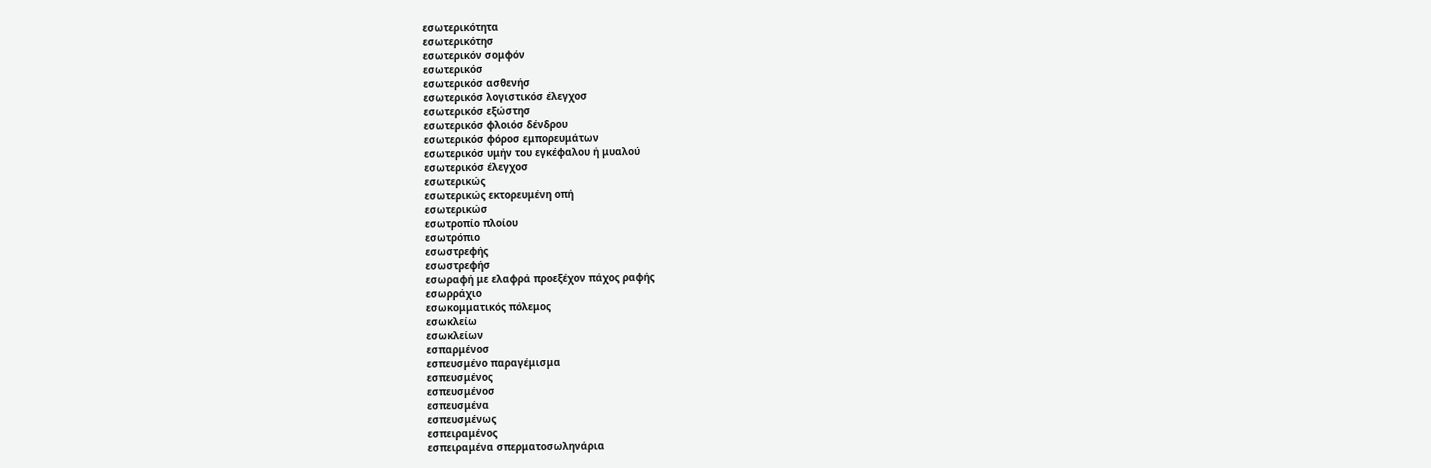εσωτερικότητα
εσωτερικότησ
εσωτερικόν σομφόν
εσωτερικόσ
εσωτερικόσ ασθενήσ
εσωτερικόσ λογιστικόσ έλεγχοσ
εσωτερικόσ εξώστησ
εσωτερικόσ φλοιόσ δένδρου
εσωτερικόσ φόροσ εμπορευμάτων
εσωτερικόσ υμήν του εγκέφαλου ή μυαλού
εσωτερικόσ έλεγχοσ
εσωτερικώς
εσωτερικώς εκτορευμένη οπή
εσωτερικώσ
εσωτροπίο πλοίου
εσωτρόπιο
εσωστρεφής
εσωστρεφήσ
εσωραφή με ελαφρά προεξέχον πάχος ραφής
εσωρράχιο
εσωκομματικός πόλεμος
εσωκλείω
εσωκλείων
εσπαρμένοσ
εσπευσμένο παραγέμισμα
εσπευσμένος
εσπευσμένοσ
εσπευσμένα
εσπευσμένως
εσπειραμένος
εσπειραμένα σπερματοσωληνάρια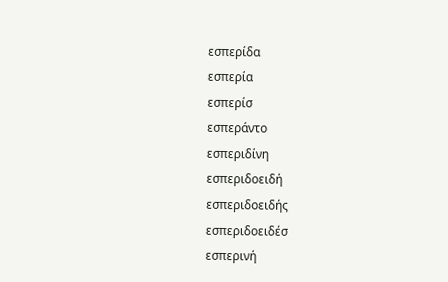εσπερίδα
εσπερία
εσπερίσ
εσπεράντο
εσπεριδίνη
εσπεριδοειδή
εσπεριδοειδής
εσπεριδοειδέσ
εσπερινή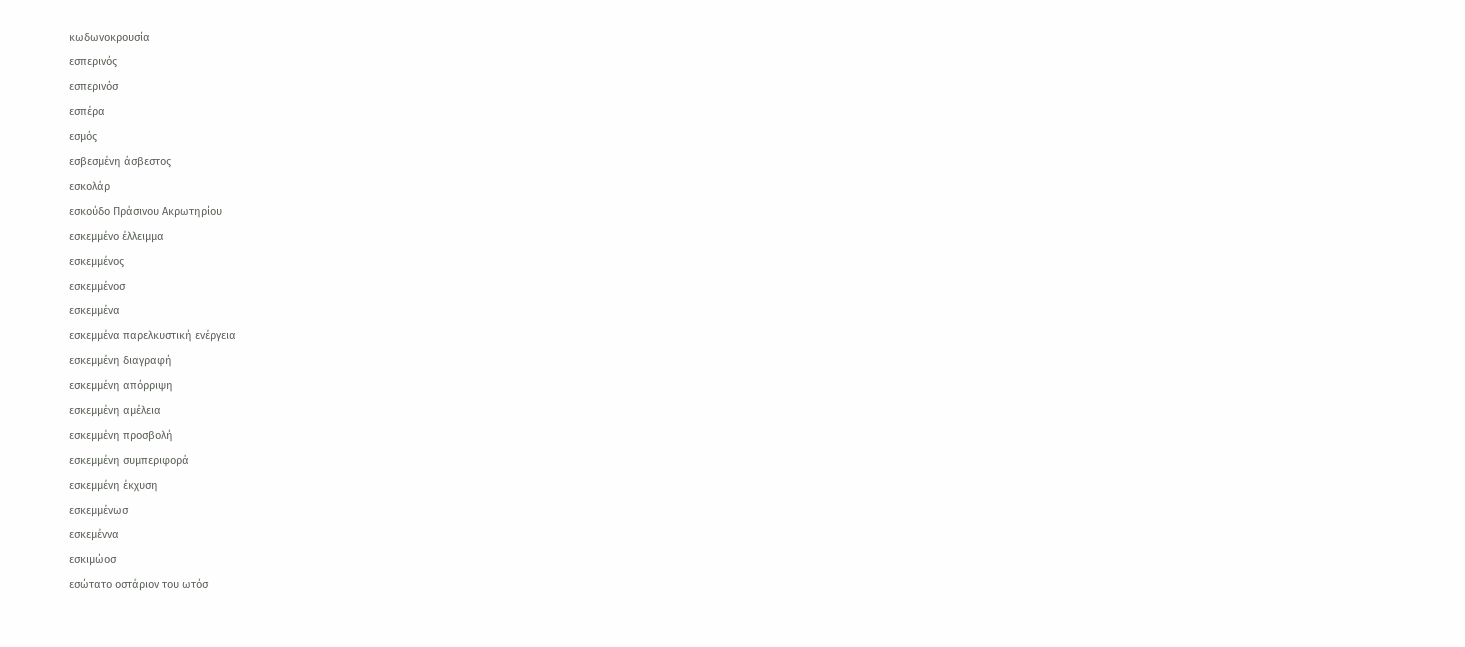κωδωνοκρουσία
εσπερινός
εσπερινόσ
εσπέρα
εσμός
εσβεσμένη άσβεστος
εσκολάρ
εσκούδο Πράσινου Ακρωτηρίου
εσκεμμένο έλλειμμα
εσκεμμένος
εσκεμμένοσ
εσκεμμένα
εσκεμμένα παρελκυστική ενέργεια
εσκεμμένη διαγραφή
εσκεμμένη απόρριψη
εσκεμμένη αμέλεια
εσκεμμένη προσβολή
εσκεμμένη συμπεριφορά
εσκεμμένη έκχυση
εσκεμμένωσ
εσκεμέννα
εσκιμώοσ
εσώτατο οστάριον του ωτόσ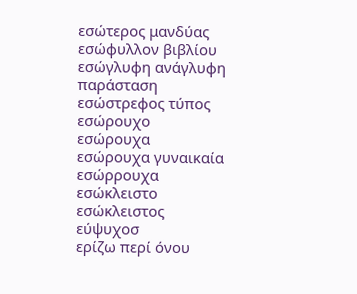εσώτερος μανδύας
εσώφυλλον βιβλίου
εσώγλυφη ανάγλυφη παράσταση
εσώστρεφος τύπος
εσώρουχο
εσώρουχα
εσώρουχα γυναικαία
εσώρρουχα
εσώκλειστο
εσώκλειστος
εύψυχοσ
ερίζω περί όνου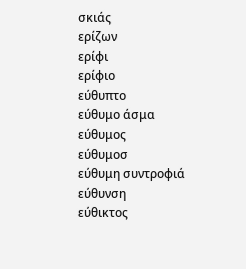σκιάς
ερίζων
ερίφι
ερίφιο
εύθυπτο
εύθυμο άσμα
εύθυμος
εύθυμοσ
εύθυμη συντροφιά
εύθυνση
εύθικτος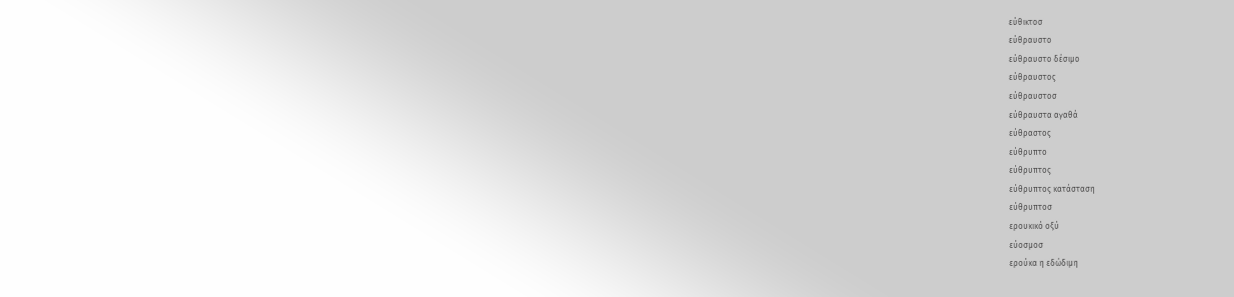εύθικτοσ
εύθραυστο
εύθραυστο δέσιμο
εύθραυστος
εύθραυστοσ
εύθραυστα αγαθά
εύθραστος
εύθρυπτο
εύθρυπτος
εύθρυπτος κατάσταση
εύθρυπτοσ
ερουκικό οξύ
εύοσμοσ
ερούκα η εδώδιμη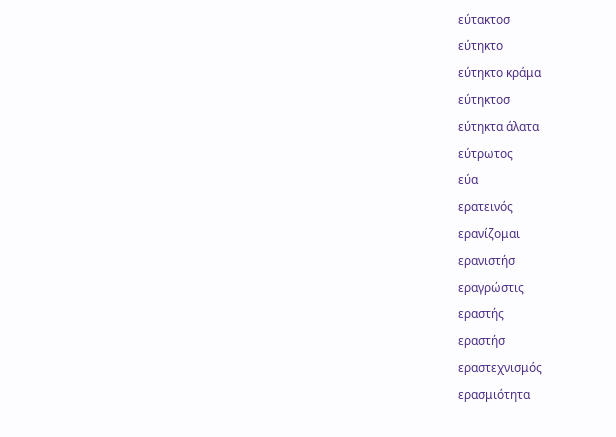εύτακτοσ
εύτηκτο
εύτηκτο κράμα
εύτηκτοσ
εύτηκτα άλατα
εύτρωτος
εύα
ερατεινός
ερανίζομαι
ερανιστήσ
εραγρώστις
εραστής
εραστήσ
εραστεχνισμός
ερασμιότητα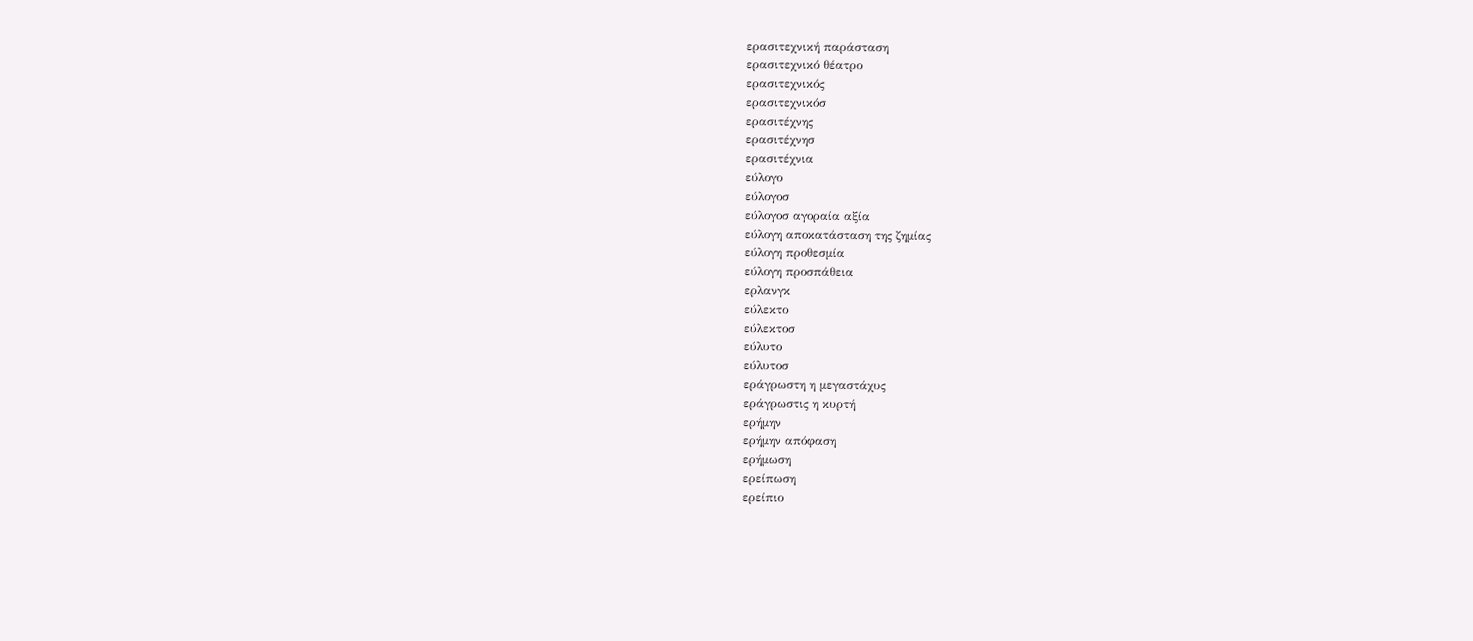ερασιτεχνική παράσταση
ερασιτεχνικό θέατρο
ερασιτεχνικός
ερασιτεχνικόσ
ερασιτέχνης
ερασιτέχνησ
ερασιτέχνια
εύλογο
εύλογοσ
εύλογοσ αγοραία αξία
εύλογη αποκατάσταση της ζημίας
εύλογη προθεσμία
εύλογη προσπάθεια
ερλανγκ
εύλεκτο
εύλεκτοσ
εύλυτο
εύλυτοσ
εράγρωστη η μεγαστάχυς
εράγρωστις η κυρτή
ερήμην
ερήμην απόφαση
ερήμωση
ερείπωση
ερείπιο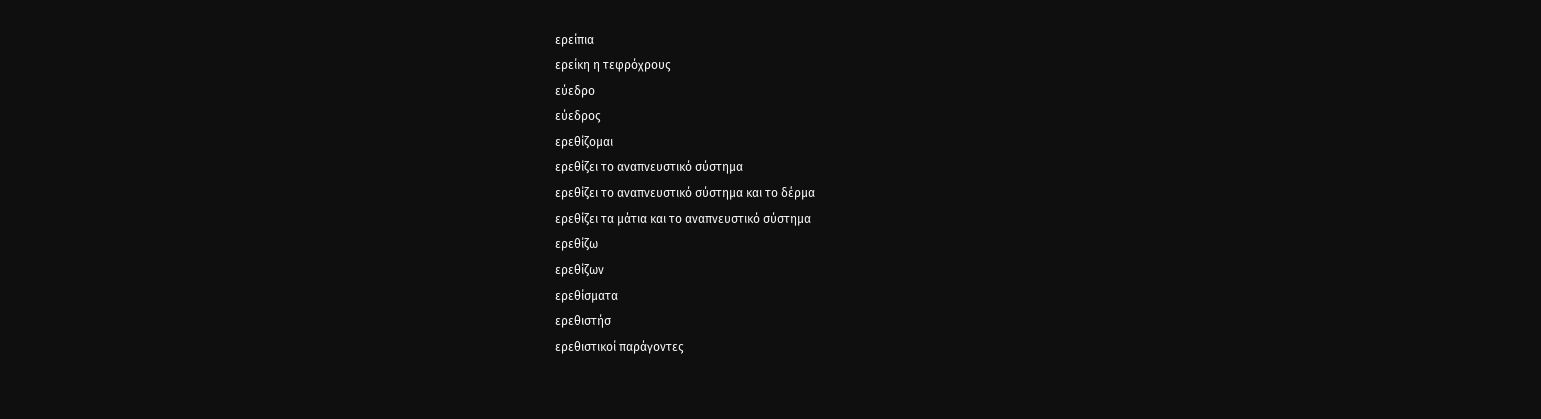ερείπια
ερείκη η τεφρόχρους
εύεδρο
εύεδρος
ερεθίζομαι
ερεθίζει το αναπνευστικό σύστημα
ερεθίζει το αναπνευστικό σύστημα και το δέρμα
ερεθίζει τα μάτια και το αναπνευστικό σύστημα
ερεθίζω
ερεθίζων
ερεθίσματα
ερεθιστήσ
ερεθιστικοί παράγοντες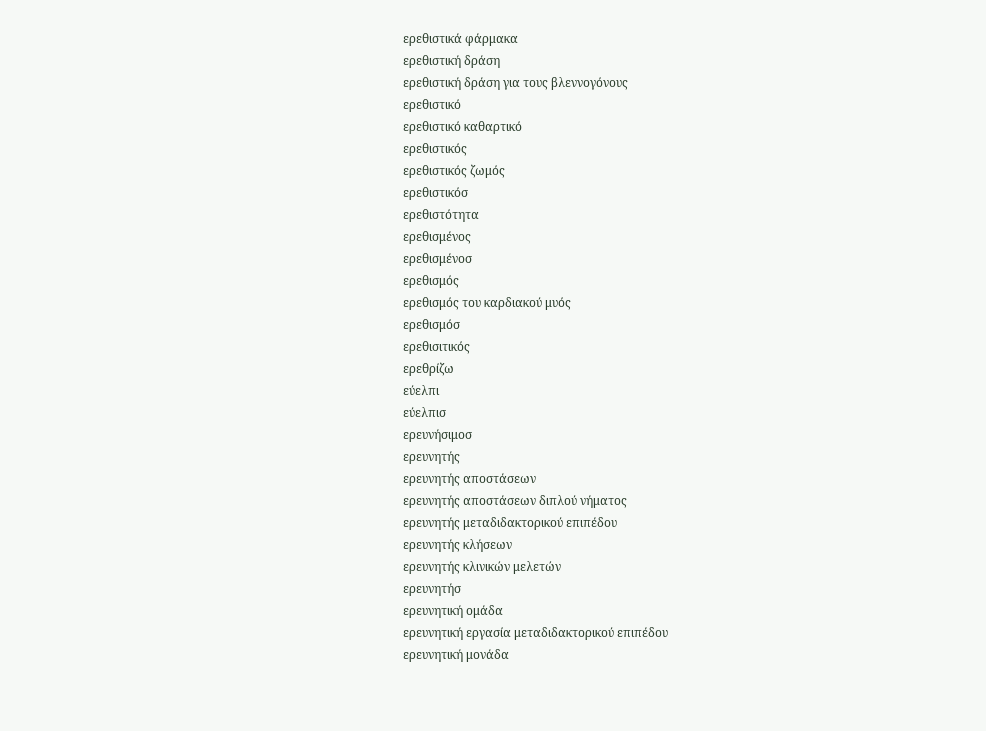ερεθιστικά φάρμακα
ερεθιστική δράση
ερεθιστική δράση για τους βλεννογόνους
ερεθιστικό
ερεθιστικό καθαρτικό
ερεθιστικός
ερεθιστικός ζωμός
ερεθιστικόσ
ερεθιστότητα
ερεθισμένος
ερεθισμένοσ
ερεθισμός
ερεθισμός του καρδιακού μυός
ερεθισμόσ
ερεθισιτικός
ερεθρίζω
εύελπι
εύελπισ
ερευνήσιμοσ
ερευνητής
ερευνητής αποστάσεων
ερευνητής αποστάσεων διπλού νήματος
ερευνητής μεταδιδακτορικού επιπέδου
ερευνητής κλήσεων
ερευνητής κλινικών μελετών
ερευνητήσ
ερευνητική ομάδα
ερευνητική εργασία μεταδιδακτορικού επιπέδου
ερευνητική μονάδα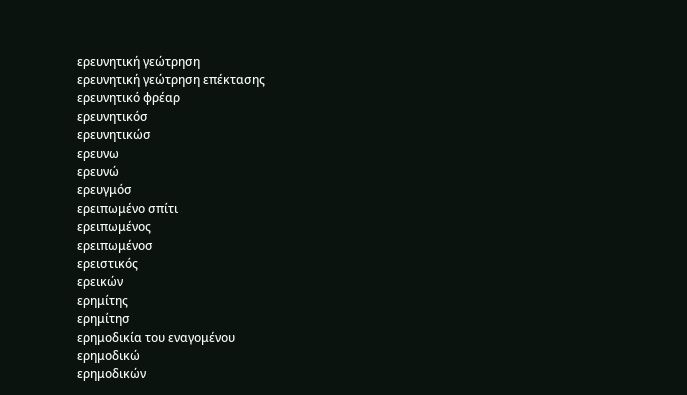ερευνητική γεώτρηση
ερευνητική γεώτρηση επέκτασης
ερευνητικό φρέαρ
ερευνητικόσ
ερευνητικώσ
ερευνω
ερευνώ
ερευγμόσ
ερειπωμένο σπίτι
ερειπωμένος
ερειπωμένοσ
ερειστικός
ερεικών
ερημίτης
ερημίτησ
ερημοδικία του εναγομένου
ερημοδικώ
ερημοδικών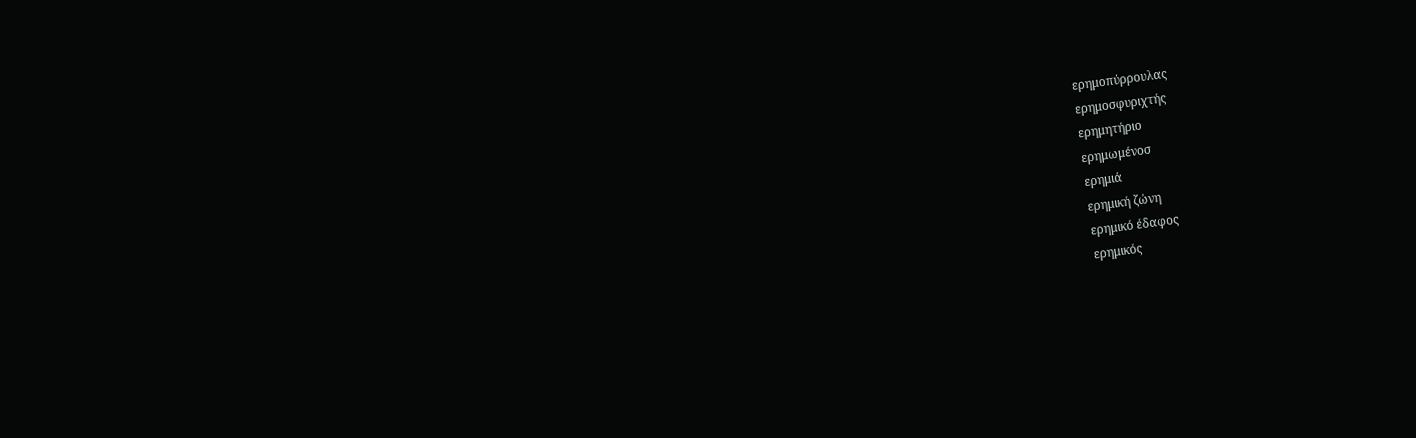ερημοπύρρουλας
ερημοσφυριχτής
ερημητήριο
ερημωμένοσ
ερημιά
ερημική ζώνη
ερημικό έδαφος
ερημικός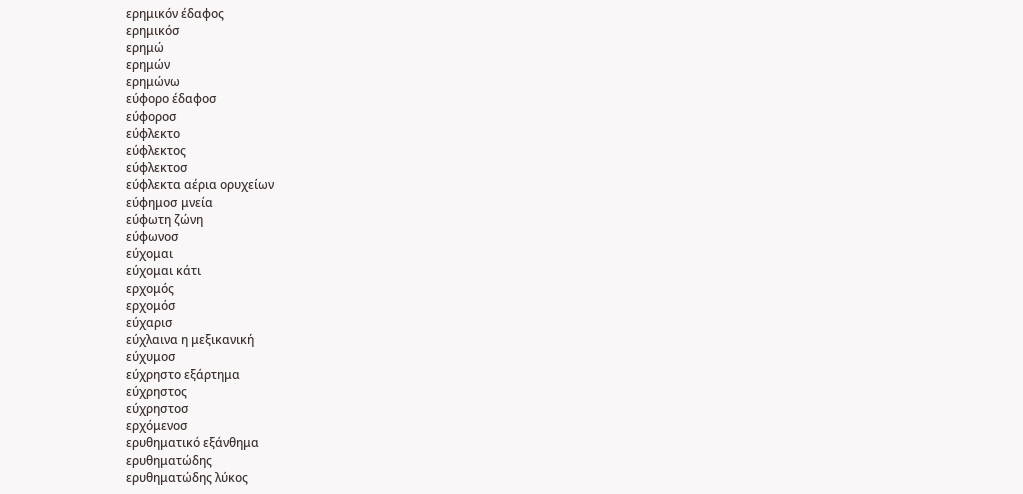ερημικόν έδαφος
ερημικόσ
ερημώ
ερημών
ερημώνω
εύφορο έδαφοσ
εύφοροσ
εύφλεκτο
εύφλεκτος
εύφλεκτοσ
εύφλεκτα αέρια ορυχείων
εύφημοσ μνεία
εύφωτη ζώνη
εύφωνοσ
εύχομαι
εύχομαι κάτι
ερχομός
ερχομόσ
εύχαρισ
εύχλαινα η μεξικανική
εύχυμοσ
εύχρηστο εξάρτημα
εύχρηστος
εύχρηστοσ
ερχόμενοσ
ερυθηματικό εξάνθημα
ερυθηματώδης
ερυθηματώδης λύκος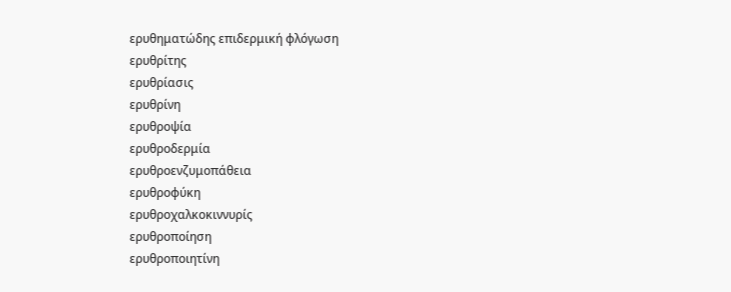ερυθηματώδης επιδερμική φλόγωση
ερυθρίτης
ερυθρίασις
ερυθρίνη
ερυθροψία
ερυθροδερμία
ερυθροενζυμοπάθεια
ερυθροφύκη
ερυθροχαλκοκιννυρίς
ερυθροποίηση
ερυθροποιητίνη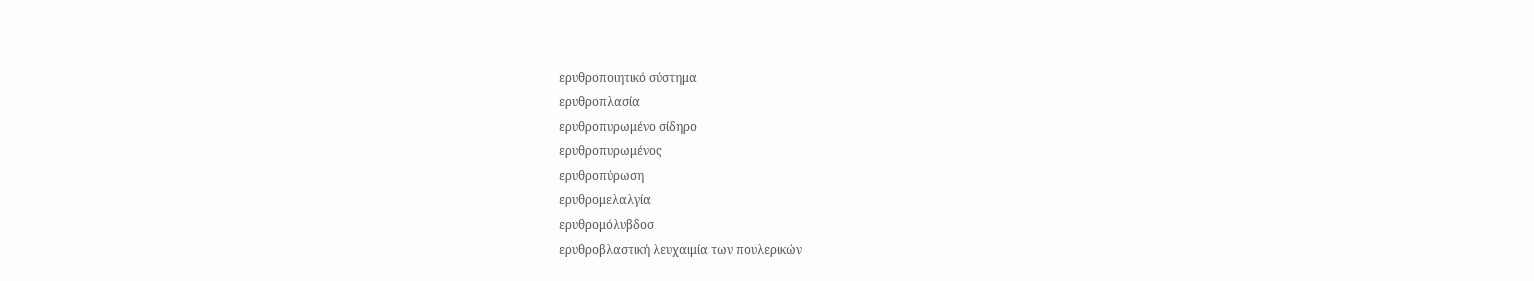ερυθροποιητικό σύστημα
ερυθροπλασία
ερυθροπυρωμένο σίδηρο
ερυθροπυρωμένος
ερυθροπύρωση
ερυθρομελαλγία
ερυθρομόλυβδοσ
ερυθροβλαστική λευχαιμία των πουλερικών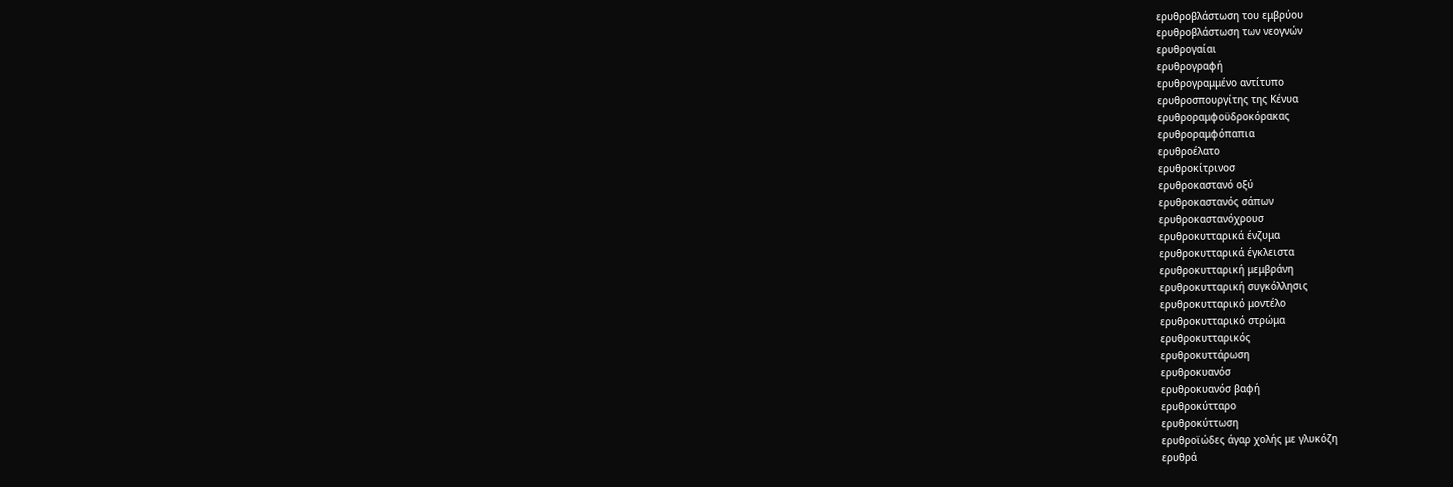ερυθροβλάστωση του εμβρύου
ερυθροβλάστωση των νεογνών
ερυθρογαίαι
ερυθρογραφή
ερυθρογραμμένο αντίτυπο
ερυθροσπουργίτης της Κένυα
ερυθροραμφοϋδροκόρακας
ερυθροραμφόπαπια
ερυθροέλατο
ερυθροκίτρινοσ
ερυθροκαστανό οξύ
ερυθροκαστανός σάπων
ερυθροκαστανόχρουσ
ερυθροκυτταρικά ένζυμα
ερυθροκυτταρικά έγκλειστα
ερυθροκυτταρική μεμβράνη
ερυθροκυτταρική συγκόλλησις
ερυθροκυτταρικό μοντέλο
ερυθροκυτταρικό στρώμα
ερυθροκυτταρικός
ερυθροκυττάρωση
ερυθροκυανόσ
ερυθροκυανόσ βαφή
ερυθροκύτταρο
ερυθροκύττωση
ερυθροϊώδες άγαρ χολής με γλυκόζη
ερυθρά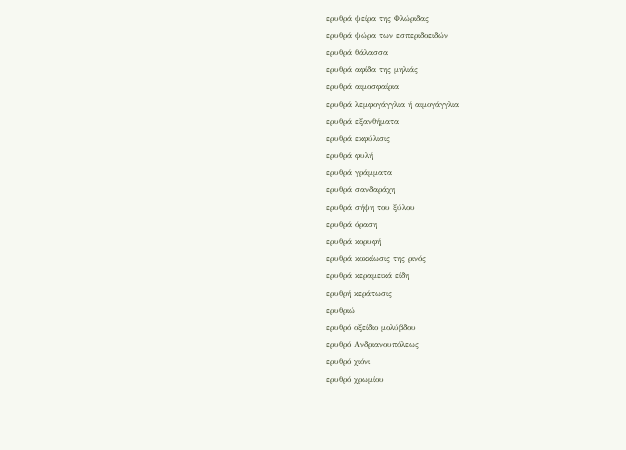ερυθρά ψείρα της Φλώριδας
ερυθρά ψώρα των εσπεριδοειδών
ερυθρά θάλασσα
ερυθρά αφίδα της μηλιάς
ερυθρά αιμοσφαίρια
ερυθρά λεμφογάγγλια ή αιμογάγγλια
ερυθρά εξανθήματα
ερυθρά εκφύλισις
ερυθρά φυλή
ερυθρά γράμματα
ερυθρά σανδαράχη
ερυθρά σήψη του ξύλου
ερυθρά όραση
ερυθρά κορυφή
ερυθρά κοκκίωσις της ρινός
ερυθρά κεραμεικά είδη
ερυθρή κεράτωσις
ερυθριώ
ερυθρό οξείδιο μολύβδου
ερυθρό Ανδριανουπόλεως
ερυθρό χιόνι
ερυθρό χρωμίου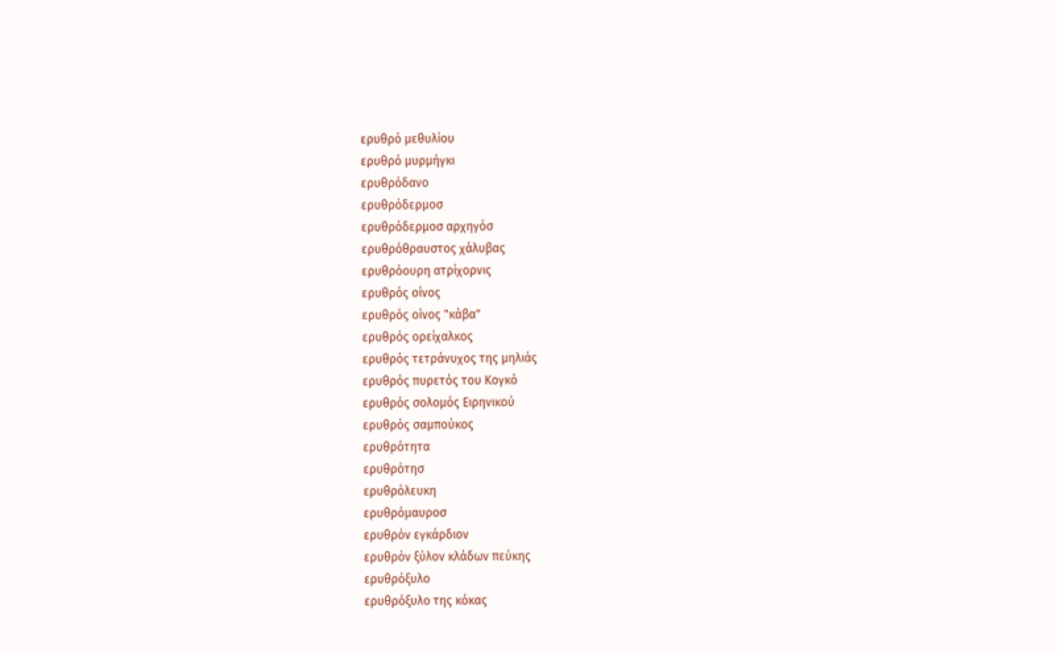ερυθρό μεθυλίου
ερυθρό μυρμήγκι
ερυθρόδανο
ερυθρόδερμοσ
ερυθρόδερμοσ αρχηγόσ
ερυθρόθραυστος χάλυβας
ερυθρόουρη ατρίχορνις
ερυθρός οίνος
ερυθρός οίνος "κάβα"
ερυθρός ορείχαλκος
ερυθρός τετράνυχος της μηλιάς
ερυθρός πυρετός του Κογκό
ερυθρός σολομός Ειρηνικού
ερυθρός σαμπούκος
ερυθρότητα
ερυθρότησ
ερυθρόλευκη
ερυθρόμαυροσ
ερυθρόν εγκάρδιον
ερυθρόν ξύλον κλάδων πεύκης
ερυθρόξυλο
ερυθρόξυλο της κόκας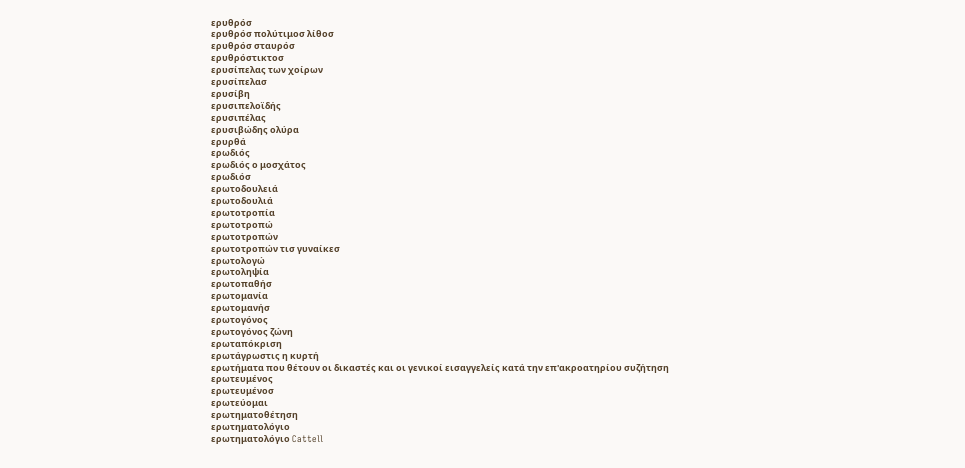ερυθρόσ
ερυθρόσ πολύτιμοσ λίθοσ
ερυθρόσ σταυρόσ
ερυθρόστικτοσ
ερυσίπελας των χοίρων
ερυσίπελασ
ερυσίβη
ερυσιπελοϊδής
ερυσιπέλας
ερυσιβώδης ολύρα
ερυρθά
ερωδιός
ερωδιός ο μοσχάτος
ερωδιόσ
ερωτοδουλειά
ερωτοδουλιά
ερωτοτροπία
ερωτοτροπώ
ερωτοτροπών
ερωτοτροπών τισ γυναίκεσ
ερωτολογώ
ερωτοληψία
ερωτοπαθήσ
ερωτομανία
ερωτομανήσ
ερωτογόνος
ερωτογόνος ζώνη
ερωταπόκριση
ερωτάγρωστις η κυρτή
ερωτήματα που θέτουν οι δικαστές και οι γενικοί εισαγγελείς κατά την επ'ακροατηρίου συζήτηση
ερωτευμένος
ερωτευμένοσ
ερωτεύομαι
ερωτηματοθέτηση
ερωτηματολόγιο
ερωτηματολόγιο Cattell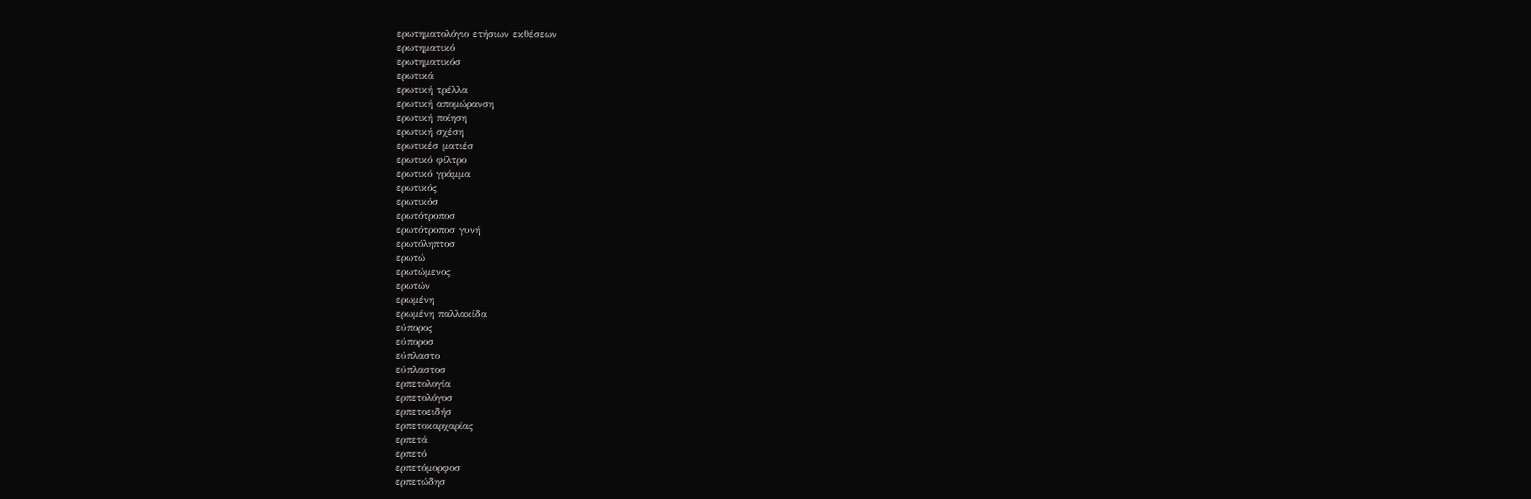ερωτηματολόγιο ετήσιων εκθέσεων
ερωτηματικό
ερωτηματικόσ
ερωτικά
ερωτική τρέλλα
ερωτική απομώρανση
ερωτική ποίηση
ερωτική σχέση
ερωτικέσ ματιέσ
ερωτικό φίλτρο
ερωτικό γράμμα
ερωτικός
ερωτικόσ
ερωτότροποσ
ερωτότροποσ γυνή
ερωτόληπτοσ
ερωτώ
ερωτώμενος
ερωτών
ερωμένη
ερωμένη παλλακίδα
εύπορος
εύποροσ
εύπλαστο
εύπλαστοσ
ερπετολογία
ερπετολόγοσ
ερπετοειδήσ
ερπετοκαρχαρίας
ερπετά
ερπετό
ερπετόμορφοσ
ερπετώδησ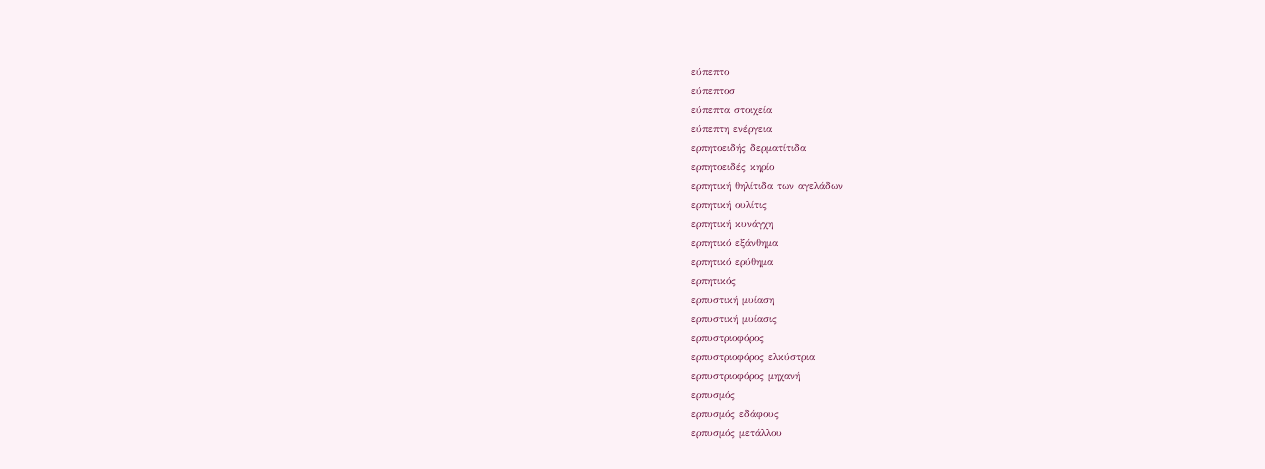εύπεπτο
εύπεπτοσ
εύπεπτα στοιχεία
εύπεπτη ενέργεια
ερπητοειδής δερματίτιδα
ερπητοειδές κηρίο
ερπητική θηλίτιδα των αγελάδων
ερπητική ουλίτις
ερπητική κυνάγχη
ερπητικό εξάνθημα
ερπητικό ερύθημα
ερπητικός
ερπυστική μυίαση
ερπυστική μυίασις
ερπυστριοφόρος
ερπυστριοφόρος ελκύστρια
ερπυστριοφόρος μηχανή
ερπυσμός
ερπυσμός εδάφους
ερπυσμός μετάλλου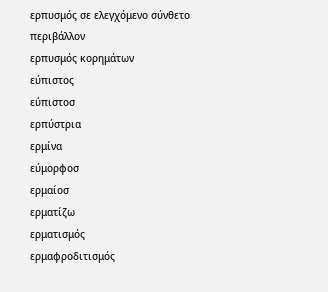ερπυσμός σε ελεγχόμενο σύνθετο περιβάλλον
ερπυσμός κορημάτων
εύπιστος
εύπιστοσ
ερπύστρια
ερμίνα
εύμορφοσ
ερμαίοσ
ερματίζω
ερματισμός
ερμαφροδιτισμός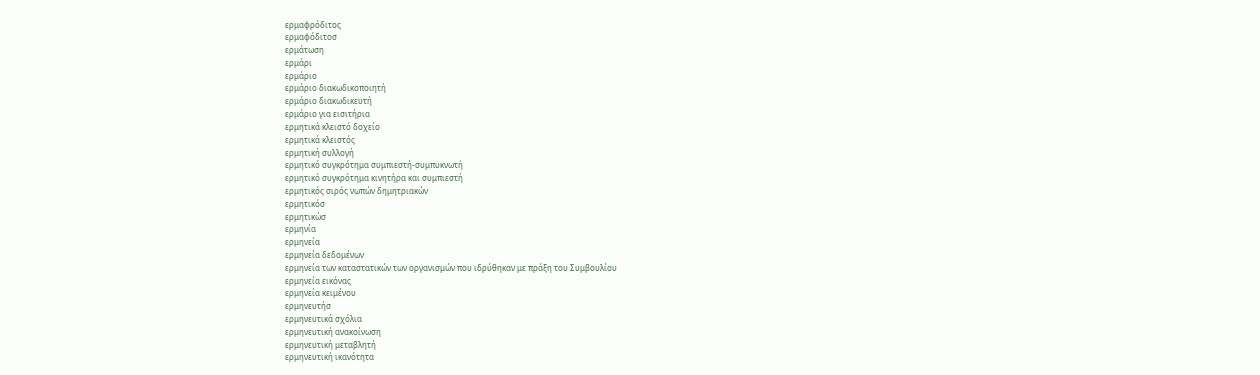ερμαφρόδιτος
ερμαφόδιτοσ
ερμάτωση
ερμάρι
ερμάριο
ερμάριο διακωδικοποιητή
ερμάριο διακωδικευτή
ερμάριο για εισιτήρια
ερμητικά κλειστό δοχείο
ερμητικά κλειστός
ερμητική συλλογή
ερμητικό συγκρότημα συμπιεστή-συμπυκνωτή
ερμητικό συγκρότημα κινητήρα και συμπιεστή
ερμητικός σιρός νωπών δημητριακών
ερμητικόσ
ερμητικώσ
ερμηνία
ερμηνεία
ερμηνεία δεδομένων
ερμηνεία των καταστατικών των οργανισμών που ιδρύθηκαν με πράξη του Συμβουλίου
ερμηνεία εικόνας
ερμηνεία κειμένου
ερμηνευτήσ
ερμηνευτικά σχόλια
ερμηνευτική ανακοίνωση
ερμηνευτική μεταβλητή
ερμηνευτική ικανότητα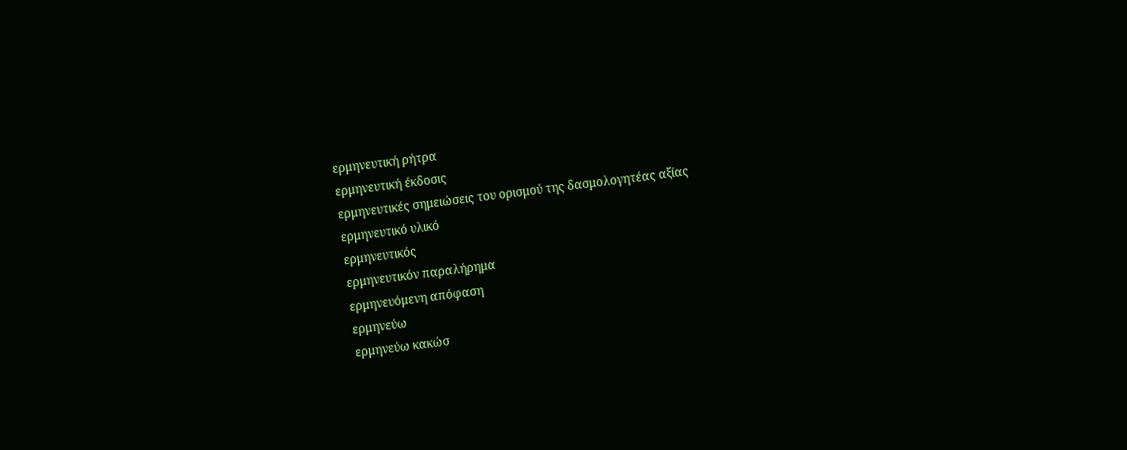ερμηνευτική ρήτρα
ερμηνευτική έκδοσις
ερμηνευτικές σημειώσεις του ορισμού της δασμολογητέας αξίας
ερμηνευτικό υλικό
ερμηνευτικός
ερμηνευτικόν παραλήρημα
ερμηνευόμενη απόφαση
ερμηνεύω
ερμηνεύω κακώσ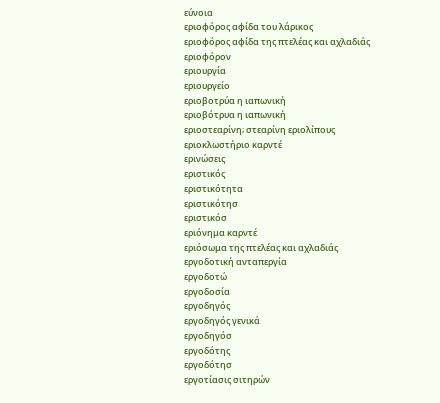εύνοια
εριοφόρος αφίδα του λάρικος
εριοφόρος αφίδα της πτελέας και αχλαδιάς
εριοφόρον
εριουργία
εριουργείο
εριοβοτρύα η ιαπωνική
εριοβότρυα η ιαπωνική
εριοστεαρίνη; στεαρίνη εριολίπους
εριοκλωστήριο καρντέ
ερινώσεις
εριστικός
εριστικότητα
εριστικότησ
εριστικόσ
εριόνημα καρντέ
εριόσωμα της πτελέας και αχλαδιάς
εργοδοτική ανταπεργία
εργοδοτώ
εργοδοσία
εργοδηγός
εργοδηγός γενικά
εργοδηγόσ
εργοδότης
εργοδότησ
εργοτίασις σιτηρών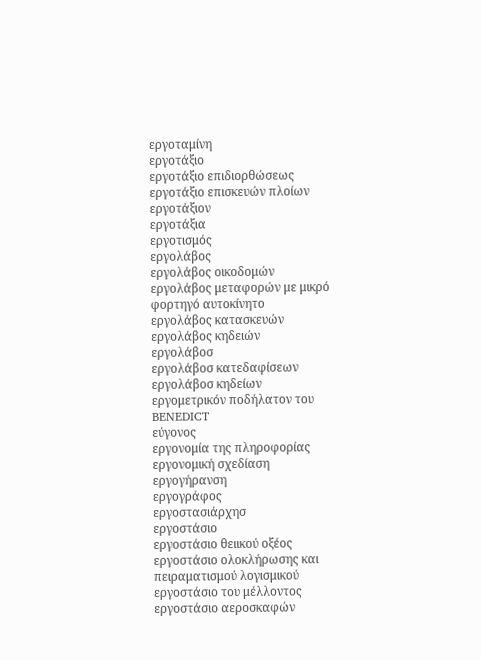εργοταμίνη
εργοτάξιο
εργοτάξιο επιδιορθώσεως
εργοτάξιο επισκευών πλοίων
εργοτάξιον
εργοτάξια
εργοτισμός
εργολάβος
εργολάβος οικοδομών
εργολάβος μεταφορών με μικρό φορτηγό αυτοκίνητο
εργολάβος κατασκευών
εργολάβος κηδειών
εργολάβοσ
εργολάβοσ κατεδαφίσεων
εργολάβοσ κηδείων
εργομετρικόν ποδήλατον του BENEDICT
εύγονος
εργονομία της πληροφορίας
εργονομική σχεδίαση
εργογήρανση
εργογράφος
εργοστασιάρχησ
εργοστάσιο
εργοστάσιο θειικού οξέος
εργοστάσιο ολοκλήρωσης και πειραματισμού λογισμικού
εργοστάσιο του μέλλοντος
εργοστάσιο αεροσκαφών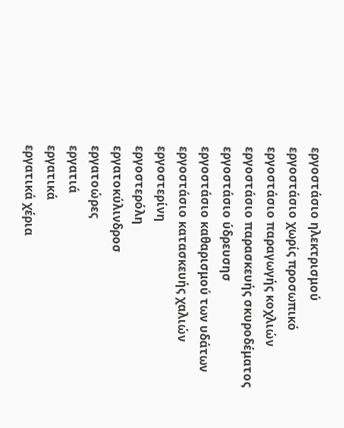εργοστάσιο ηλεκτρισμού
εργοστάσιο χωρίς προσωπικό
εργοστάσιο παραγωγής κοχλιών
εργοστάσιο παρασκευής σκυροδέματος
εργοστάσιο ύδρευσησ
εργοστάσιο καθαρισμού των υδάτων
εργοστάσιο κατασκευής χαλιών
εργοστερίνη
εργοστερόλη
εργατοκύλινδροσ
εργατοώρες
εργατιά
εργατικά
εργατικά χέρια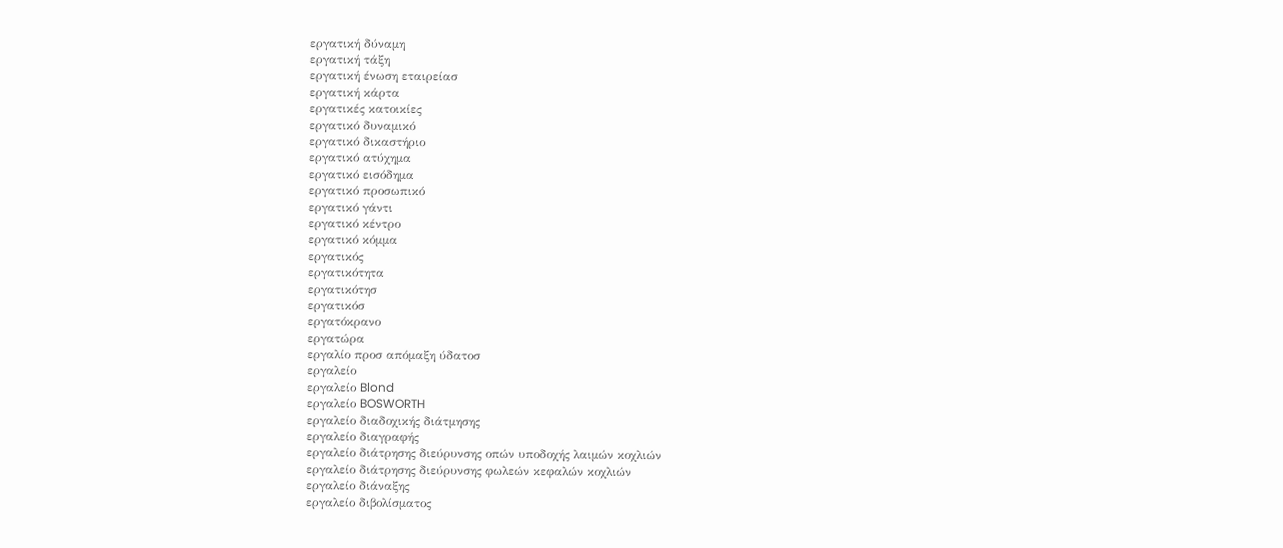εργατική δύναμη
εργατική τάξη
εργατική ένωση εταιρείασ
εργατική κάρτα
εργατικές κατοικίες
εργατικό δυναμικό
εργατικό δικαστήριο
εργατικό ατύχημα
εργατικό εισόδημα
εργατικό προσωπικό
εργατικό γάντι
εργατικό κέντρο
εργατικό κόμμα
εργατικός
εργατικότητα
εργατικότησ
εργατικόσ
εργατόκρανο
εργατώρα
εργαλίο προσ απόμαξη ύδατοσ
εργαλείο
εργαλείο Blond
εργαλείο BOSWORTH
εργαλείο διαδοχικής διάτμησης
εργαλείο διαγραφής
εργαλείο διάτρησης διεύρυνσης οπών υποδοχής λαιμών κοχλιών
εργαλείο διάτρησης διεύρυνσης φωλεών κεφαλών κοχλιών
εργαλείο διάναξης
εργαλείο διβολίσματος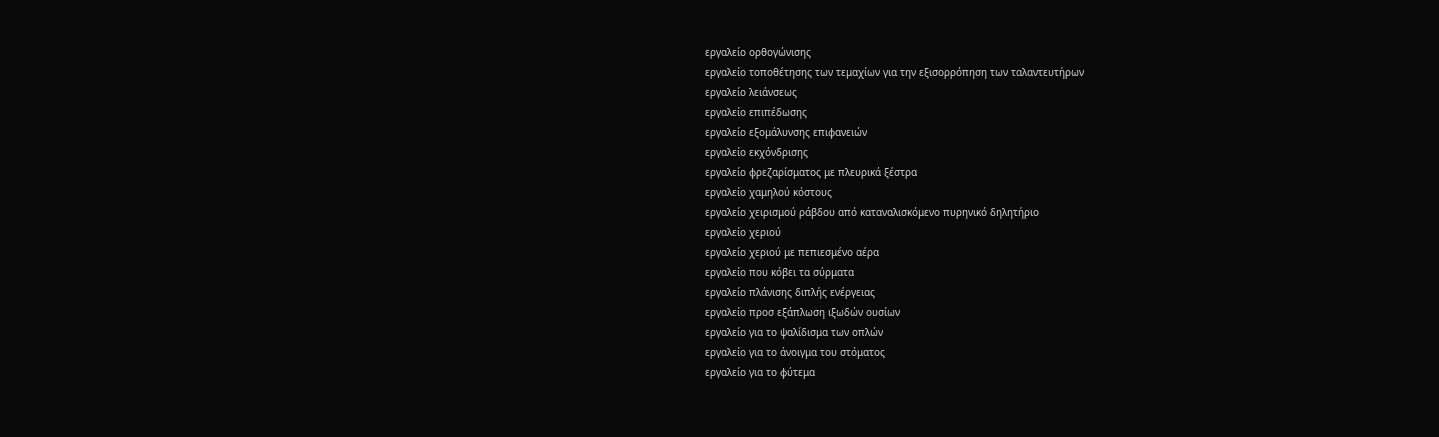εργαλείο ορθογώνισης
εργαλείο τοποθέτησης των τεμαχίων για την εξισορρόπηση των ταλαντευτήρων
εργαλείο λειάνσεως
εργαλείο επιπέδωσης
εργαλείο εξομάλυνσης επιφανειών
εργαλείο εκχόνδρισης
εργαλείο φρεζαρίσματος με πλευρικά ξέστρα
εργαλείο χαμηλού κόστους
εργαλείο χειρισμού ράβδου από καταναλισκόμενο πυρηνικό δηλητήριο
εργαλείο χεριού
εργαλείο χεριού με πεπιεσμένο αέρα
εργαλείο που κόβει τα σύρματα
εργαλείο πλάνισης διπλής ενέργειας
εργαλείο προσ εξάπλωση ιξωδών ουσίων
εργαλείο για το ψαλίδισμα των οπλών
εργαλείο για το άνοιγμα του στόματος
εργαλείο για το φύτεμα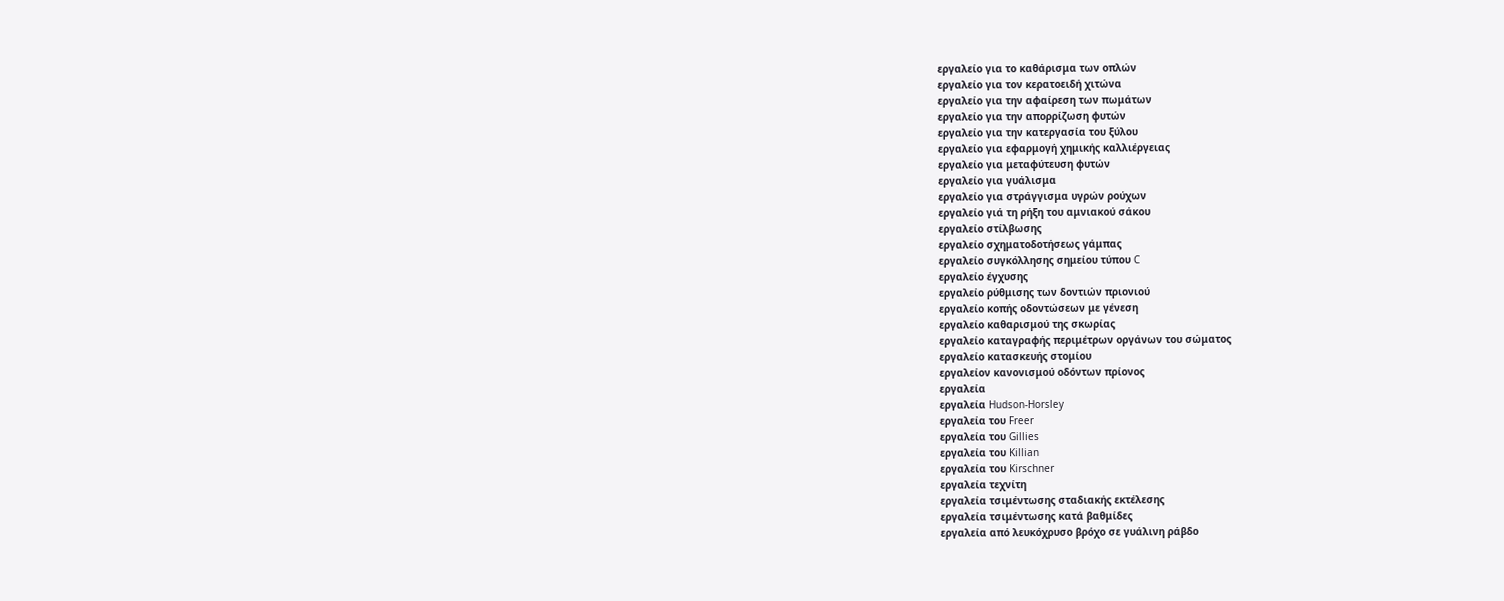εργαλείο για το καθάρισμα των οπλών
εργαλείο για τον κερατοειδή χιτώνα
εργαλείο για την αφαίρεση των πωμάτων
εργαλείο για την απορρίζωση φυτών
εργαλείο για την κατεργασία του ξύλου
εργαλείο για εφαρμογή χημικής καλλιέργειας
εργαλείο για μεταφύτευση φυτών
εργαλείο για γυάλισμα
εργαλείο για στράγγισμα υγρών ρούχων
εργαλείο γιά τη ρήξη του αμνιακού σάκου
εργαλείο στίλβωσης
εργαλείο σχηματοδοτήσεως γάμπας
εργαλείο συγκόλλησης σημείου τύπου C
εργαλείο έγχυσης
εργαλείο ρύθμισης των δοντιών πριονιού
εργαλείο κοπής οδοντώσεων με γένεση
εργαλείο καθαρισμού της σκωρίας
εργαλείο καταγραφής περιμέτρων οργάνων του σώματος
εργαλείο κατασκευής στομίου
εργαλείον κανονισμού οδόντων πρίονος
εργαλεία
εργαλεία Hudson-Horsley
εργαλεία του Freer
εργαλεία του Gillies
εργαλεία του Killian
εργαλεία του Kirschner
εργαλεία τεχνίτη
εργαλεία τσιμέντωσης σταδιακής εκτέλεσης
εργαλεία τσιμέντωσης κατά βαθμίδες
εργαλεία από λευκόχρυσο βρόχο σε γυάλινη ράβδο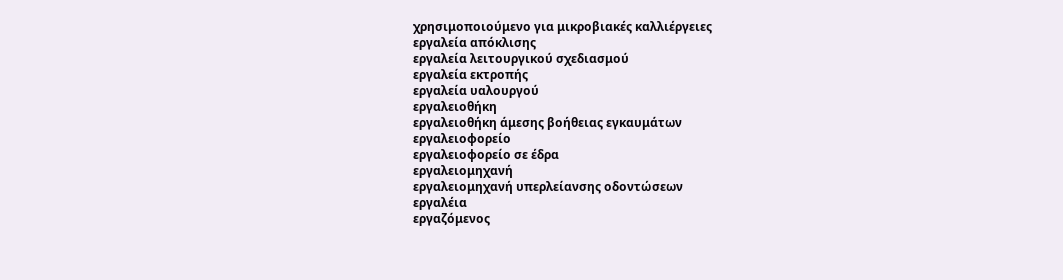χρησιμοποιούμενο για μικροβιακές καλλιέργειες
εργαλεία απόκλισης
εργαλεία λειτουργικού σχεδιασμού
εργαλεία εκτροπής
εργαλεία υαλουργού
εργαλειοθήκη
εργαλειοθήκη άμεσης βοήθειας εγκαυμάτων
εργαλειοφορείο
εργαλειοφορείο σε έδρα
εργαλειομηχανή
εργαλειομηχανή υπερλείανσης οδοντώσεων
εργαλέια
εργαζόμενος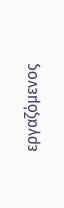εργαζόμενος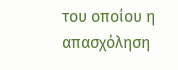του οποίου η απασχόληση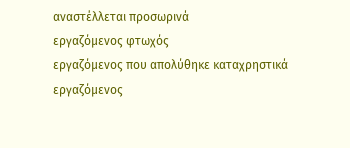αναστέλλεται προσωρινά
εργαζόμενος φτωχός
εργαζόμενος που απολύθηκε καταχρηστικά
εργαζόμενος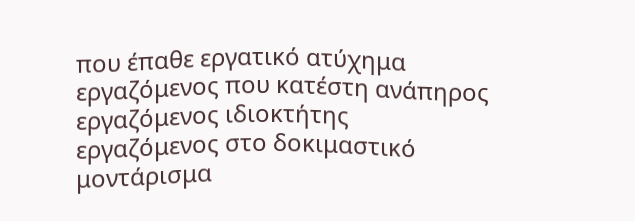που έπαθε εργατικό ατύχημα
εργαζόμενος που κατέστη ανάπηρος
εργαζόμενος ιδιοκτήτης
εργαζόμενος στο δοκιμαστικό μοντάρισμα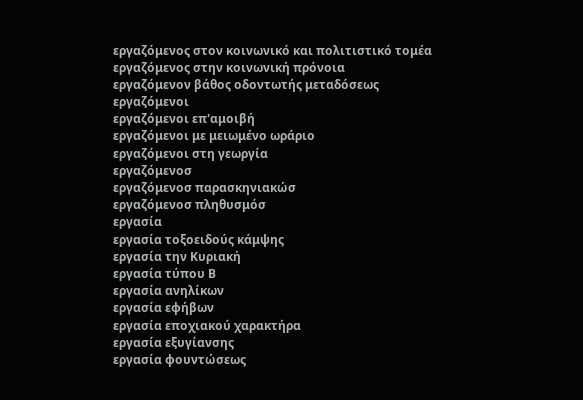εργαζόμενος στον κοινωνικό και πολιτιστικό τομέα
εργαζόμενος στην κοινωνική πρόνοια
εργαζόμενον βάθος οδοντωτής μεταδόσεως
εργαζόμενοι
εργαζόμενοι επ'αμοιβή
εργαζόμενοι με μειωμένο ωράριο
εργαζόμενοι στη γεωργία
εργαζόμενοσ
εργαζόμενοσ παρασκηνιακώσ
εργαζόμενοσ πληθυσμόσ
εργασία
εργασία τοξοειδούς κάμψης
εργασία την Kυριακή
εργασία τύπου Β
εργασία ανηλίκων
εργασία εφήβων
εργασία εποχιακού χαρακτήρα
εργασία εξυγίανσης
εργασία φουντώσεως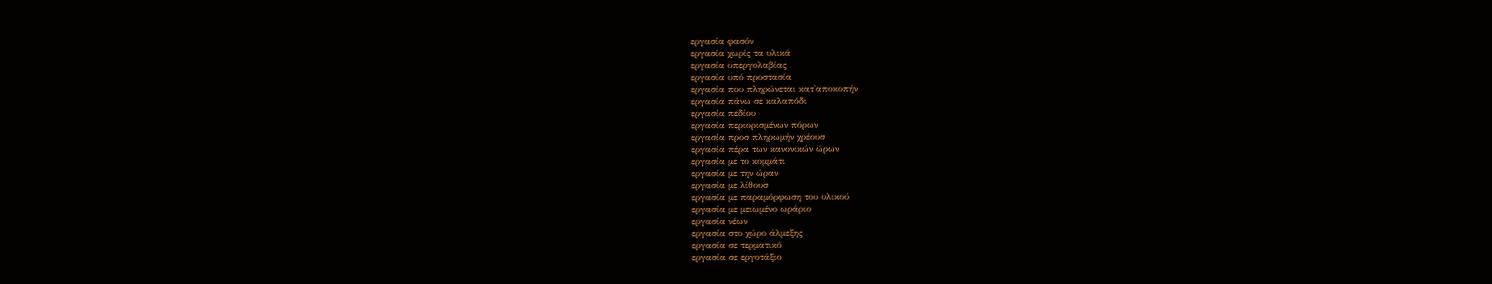εργασία φασόν
εργασία χωρίς τα υλικά
εργασία υπεργολαβίας
εργασία υπό προστασία
εργασία που πληρώνεται κατ'αποκοπήν
εργασία πάνω σε καλαπόδι
εργασία πεδίου
εργασία περιορισμένων πόρων
εργασία προσ πληρωμήν χρέουσ
εργασία πέρα των κανονικών ώρων
εργασία με το κομμάτι
εργασία με την ώραν
εργασία με λίθουσ
εργασία με παραμόρφωση του υλικού
εργασία με μειωμένο ωράριο
εργασία νέων
εργασία στο χώρο άλμεξης
εργασία σε τερματικό
εργασία σε εργοτάξιο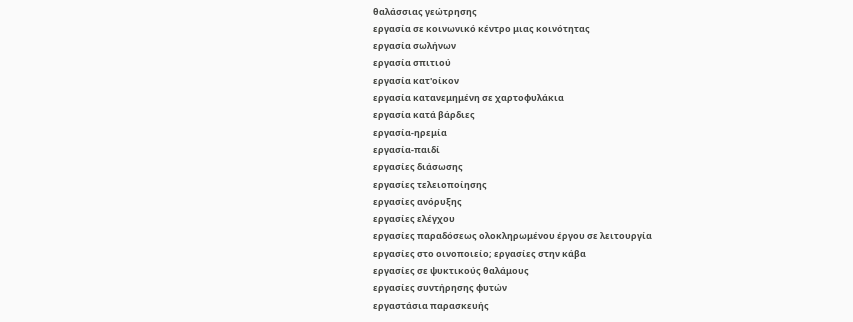θαλάσσιας γεώτρησης
εργασία σε κοινωνικό κέντρο μιας κοινότητας
εργασία σωλήνων
εργασία σπιτιού
εργασία κατ'οίκον
εργασία κατανεμημένη σε χαρτοφυλάκια
εργασία κατά βάρδιες
εργασία-ηρεμία
εργασία-παιδί
εργασίες διάσωσης
εργασίες τελειοποίησης
εργασίες ανόρυξης
εργασίες ελέγχου
εργασίες παραδόσεως ολοκληρωμένου έργου σε λειτουργία
εργασίες στο οινοποιείο; εργασίες στην κάβα
εργασίες σε ψυκτικούς θαλάμους
εργασίες συντήρησης φυτών
εργαστάσια παρασκευής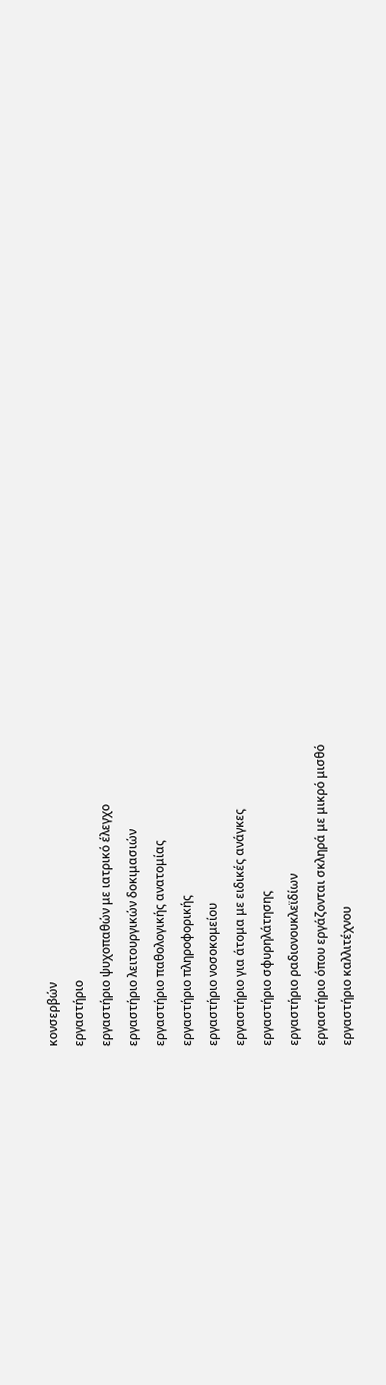κονσερβών
εργαστήριο
εργαστήριο ψυχοπαθών με ιατρικό έλεγχο
εργαστήριο λειτουργικών δοκιμασιών
εργαστήριο παθολογικής ανατομίας
εργαστήριο πληροφορικής
εργαστήριο νοσοκομείου
εργαστήριο για άτομα με ειδικές ανάγκες
εργαστήριο σφυρηλάτησης
εργαστήριο ραδιονουκλεϊδίων
εργαστήριο όπου εργάζονται σκληρά με μικρό μισθό
εργαστήριο καλλιτέχνου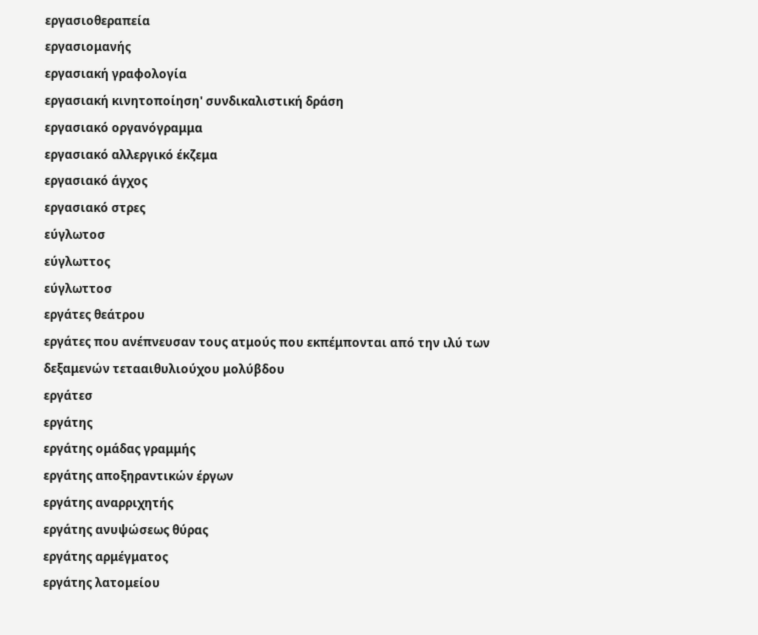εργασιοθεραπεία
εργασιομανής
εργασιακή γραφολογία
εργασιακή κινητοποίηση' συνδικαλιστική δράση
εργασιακό οργανόγραμμα
εργασιακό αλλεργικό έκζεμα
εργασιακό άγχος
εργασιακό στρες
εύγλωτοσ
εύγλωττος
εύγλωττοσ
εργάτες θεάτρου
εργάτες που ανέπνευσαν τους ατμούς που εκπέμπονται από την ιλύ των δεξαμενών τετααιθυλιούχου μολύβδου
εργάτεσ
εργάτης
εργάτης ομάδας γραμμής
εργάτης αποξηραντικών έργων
εργάτης αναρριχητής
εργάτης ανυψώσεως θύρας
εργάτης αρμέγματος
εργάτης λατομείου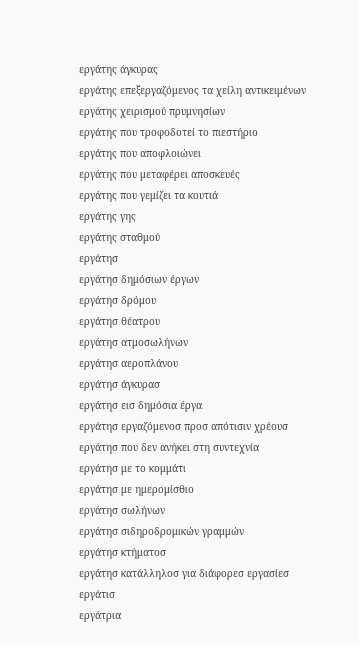εργάτης άγκυρας
εργάτης επεξεργαζόμενος τα χείλη αντικειμένων
εργάτης χειρισμού πρυμνησίων
εργάτης που τροφοδοτεί το πιεστήριο
εργάτης που αποφλοιώνει
εργάτης που μεταφέρει αποσκευές
εργάτης που γεμίζει τα κουτιά
εργάτης γης
εργάτης σταθμού
εργάτησ
εργάτησ δημόσιων έργων
εργάτησ δρόμου
εργάτησ θέατρου
εργάτησ ατμοσωλήνων
εργάτησ αεροπλάνου
εργάτησ άγκυρασ
εργάτησ εισ δημόσια έργα
εργάτησ εργαζόμενοσ προσ απότισιν χρέουσ
εργάτησ που δεν ανήκει στη συντεχνία
εργάτησ με το κομμάτι
εργάτησ με ημερομίσθιο
εργάτησ σωλήνων
εργάτησ σιδηροδρομικών γραμμών
εργάτησ κτήματοσ
εργάτησ κατάλληλοσ για διάφορεσ εργασίεσ
εργάτισ
εργάτρια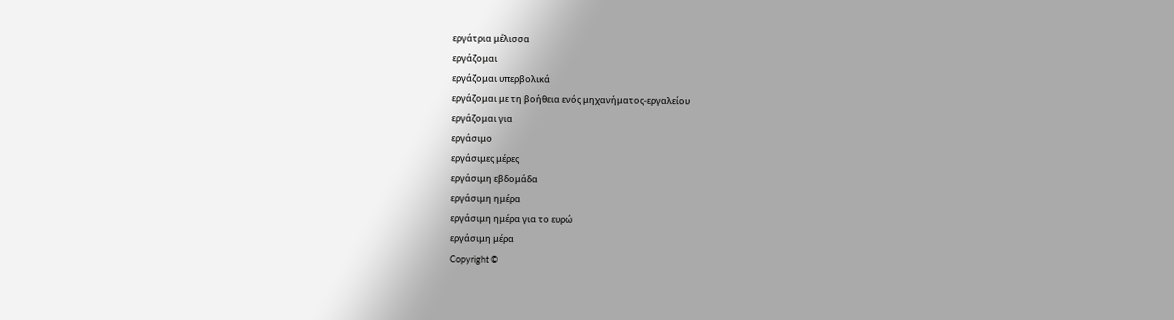εργάτρια μέλισσα
εργάζομαι
εργάζομαι υπερβολικά
εργάζομαι με τη βοήθεια ενός μηχανήματος-εργαλείου
εργάζομαι για
εργάσιμο
εργάσιμες μέρες
εργάσιμη εβδομάδα
εργάσιμη ημέρα
εργάσιμη ημέρα για το ευρώ
εργάσιμη μέρα
Copyright ©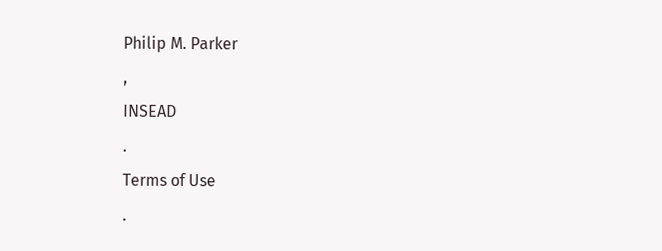Philip M. Parker
,
INSEAD
.
Terms of Use
.